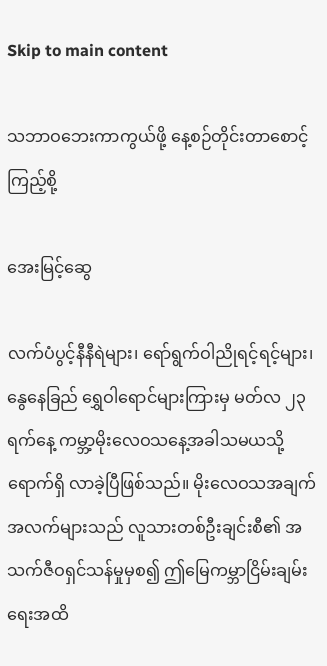Skip to main content

သဘာဝဘေးကာကွယ်ဖို့ နေ့စဉ်တိုင်းတာစောင့်ကြည့်စို့

အေးမြင့်ဆွေ

လက်ပံပွင့်နီနီရဲများ၊ ရော်ရွက်ဝါညိုရင့်ရင့်များ၊ နွေနေခြည် ရွှေဝါရောင်များကြားမှ မတ်လ ၂၃ ရက်နေ့ ကမ္ဘာ့မိုးလေဝသနေ့အခါသမယသို့ ရောက်ရှိ လာခဲ့ပြီဖြစ်သည်။ မိုးလေဝသအချက်အလက်များသည် လူသားတစ်ဦးချင်းစီ၏ အသက်ဇီဝရှင်သန်မှုမှစ၍ ဤမြေကမ္ဘာငြိမ်းချမ်းရေးအထိ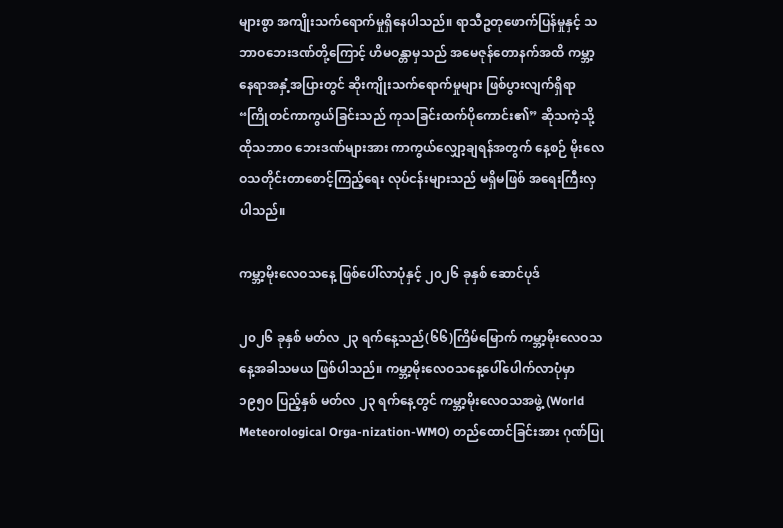များစွာ အကျိုးသက်ရောက်မှုရှိနေပါသည်။ ရာသီဥတုဖောက်ပြန်မှုနှင့် သဘာဝဘေးဒဏ်တို့ကြောင့် ဟိမဝန္တာမှသည် အမေဇုန်တောနက်အထိ ကမ္ဘာ့နေရာအနှံ့အပြားတွင် ဆိုးကျိုးသက်ရောက်မှုများ ဖြစ်ပွားလျက်ရှိရာ “ကြိုတင်ကာကွယ်ခြင်းသည် ကုသခြင်းထက်ပိုကောင်း၏” ဆိုသကဲ့သို့ ထိုသဘာဝ ဘေးဒဏ်များအား ကာကွယ်လျှော့ချရန်အတွက် နေ့စဉ် မိုးလေဝသတိုင်းတာစောင့်ကြည့်ရေး လုပ်ငန်းများသည် မရှိမဖြစ် အရေးကြီးလှပါသည်။

ကမ္ဘာ့မိုးလေဝသနေ့ ဖြစ်ပေါ်လာပုံနှင့် ၂၀၂၆ ခုနှစ် ဆောင်ပုဒ်

၂၀၂၆ ခုနှစ် မတ်လ ၂၃ ရက်နေ့သည်(၆၆)ကြိမ်မြောက် ကမ္ဘာ့မိုးလေဝသနေ့အခါသမယ ဖြစ်ပါသည်။ ကမ္ဘာ့မိုးလေဝသနေ့ပေါ်ပေါက်လာပုံမှာ ၁၉၅၀ ပြည့်နှစ် မတ်လ ၂၃ ရက်နေ့တွင် ကမ္ဘာ့မိုးလေဝသအဖွဲ့ (World Meteorological Orga-nization-WMO) တည်ထောင်ခြင်းအား ဂုဏ်ပြု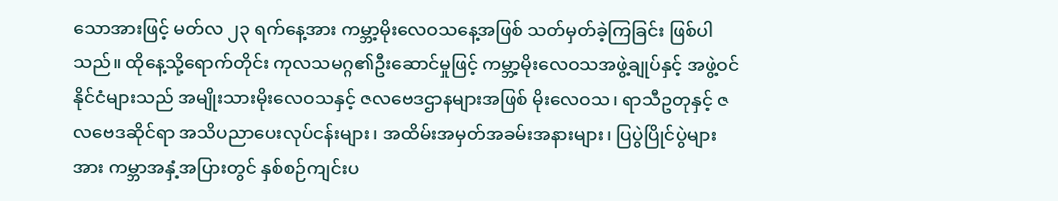သောအားဖြင့် မတ်လ ၂၃ ရက်နေ့အား ကမ္ဘာ့မိုးလေဝသနေ့အဖြစ် သတ်မှတ်ခဲ့ကြခြင်း ဖြစ်ပါသည်။ ထိုနေ့သို့ရောက်တိုင်း ကုလသမဂ္ဂ၏ဦးဆောင်မှုဖြင့် ကမ္ဘာ့မိုးလေဝသအဖွဲ့ချုပ်နှင့် အဖွဲ့ဝင်နိုင်ငံများသည် အမျိုးသားမိုးလေဝသနှင့် ဇလဗေဒဌာနများအဖြစ် မိုးလေဝသ၊ ရာသီဥတုနှင့် ဇလဗေဒဆိုင်ရာ အသိပညာပေးလုပ်ငန်းများ၊ အထိမ်းအမှတ်အခမ်းအနားများ၊ ပြပွဲပြိုင်ပွဲများအား ကမ္ဘာအနှံ့အပြားတွင် နှစ်စဉ်ကျင်းပ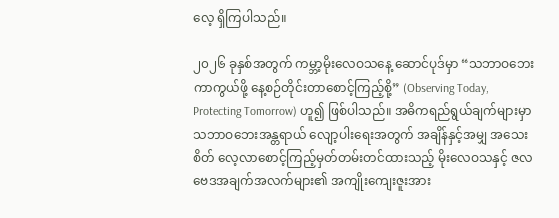လေ့ ရှိကြပါသည်။

၂၀၂၆ ခုနှစ်အတွက် ကမ္ဘာ့မိုးလေဝသနေ့ ဆောင်ပုဒ်မှာ “သဘာဝဘေးကာကွယ်ဖို့ နေ့စဉ်တိုင်းတာစောင့်ကြည့်စို့” (Observing Today, Protecting Tomorrow) ဟူ၍ ဖြစ်ပါသည်။ အဓိကရည်ရွယ်ချက်များမှာ သဘာဝဘေးအန္တရာယ် လျော့ပါးရေးအတွက် အချိန်နှင့်အမျှ အသေးစိတ် လေ့လာစောင့်ကြည့်မှတ်တမ်းတင်ထားသည့် မိုးလေဝသနှင့် ဇလဗေဒအချက်အလက်များ၏ အကျိုးကျေးဇူးအား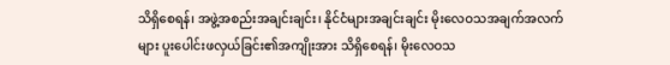သိရှိစေရန်၊ အဖွဲ့အစည်းအချင်းချင်း၊ နိုင်ငံများအချင်းချင်း မိုးလေဝသအချက်အလက်များ ပူးပေါင်းဖလှယ်ခြင်း၏အကျိုးအား သိရှိစေရန်၊ မိုးလေဝသ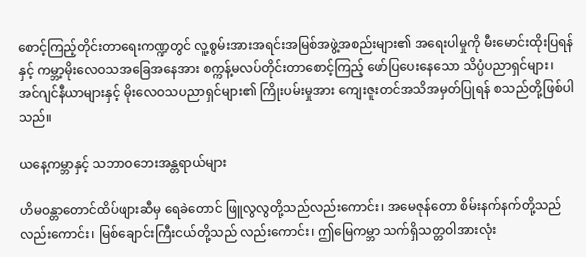စောင့်ကြည့်တိုင်းတာရေးကဏ္ဍတွင် လူ့စွမ်းအားအရင်းအမြစ်အဖွဲ့အစည်းများ၏ အရေးပါမှုကို မီးမောင်းထိုးပြရန်နှင့် ကမ္ဘာ့မိုးလေဝသအခြေအနေအား စက္ကန့်မလပ်တိုင်းတာစောင့်ကြည့် ဖော်ပြပေးနေသော သိပ္ပံပညာရှင်များ၊ အင်ဂျင်နီယာများနှင့် မိုးလေဝသပညာရှင်များ၏ ကြိုးပမ်းမှုအား ကျေးဇူးတင်အသိအမှတ်ပြုရန် စသည်တို့ဖြစ်ပါသည်။

ယနေ့ကမ္ဘာနှင့် သဘာဝဘေးအန္တရာယ်များ

ဟိမဝန္တာတောင်ထိပ်ဖျားဆီမှ ရေခဲတောင် ဖြူလွလွတို့သည်လည်းကောင်း၊ အမေဇုန်တော စိမ်းနက်နက်တို့သည် လည်းကောင်း၊ မြစ်ချောင်းကြီးငယ်တို့သည် လည်းကောင်း၊ ဤမြေကမ္ဘာ သက်ရှိသတ္တဝါအားလုံး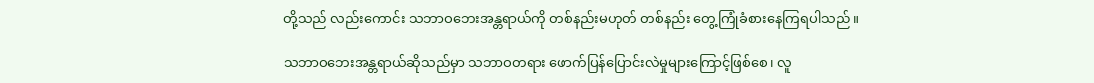တို့သည် လည်းကောင်း သဘာဝဘေးအန္တရာယ်ကို တစ်နည်းမဟုတ် တစ်နည်း တွေ့ကြုံခံစားနေကြရပါသည်။

သဘာဝဘေးအန္တရာယ်ဆိုသည်မှာ သဘာဝတရား ဖောက်ပြန်ပြောင်းလဲမှုများကြောင့်ဖြစ်စေ၊ လူ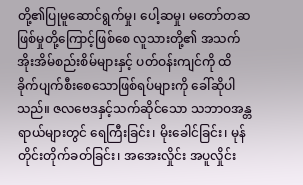တို့၏ပြုမူဆောင်ရွက်မှု၊ ပေါ့ဆမှု၊ မတော်တဆ ဖြစ်မှုတို့ကြောင့်ဖြစ်စေ လူသားတို့၏ အသက် အိုးအိမ်စည်းစိမ်များနှင့် ပတ်ဝန်းကျင်ကို ထိခိုက်ပျက်စီးစေသောဖြစ်ရပ်များကို ခေါ်ဆိုပါသည်။ ဇလဗေဒနှင့်သက်ဆိုင်သော သဘာဝအန္တရာယ်များတွင်‌ ရေကြီးခြင်း၊ မိုးခေါင်ခြင်း၊ မုန်တိုင်းတိုက်ခတ်ခြင်း၊ အအေးလှိုင်း အပူလှိုင်း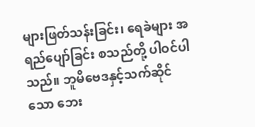များဖြတ်သန်းခြင်း၊ ရေခဲများ အရည်ပျော်ခြင်း စသည်တို့ ပါဝင်ပါသည်။ ဘူမိဗေဒနှင့်သက်ဆိုင်သော ဘေး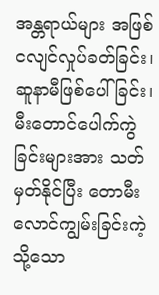အန္တရာယ်များ အဖြစ် ငလျင်လှုပ်ခတ်ခြင်း၊ ဆူနာမီဖြစ်ပေါ်ခြင်း၊ မီးတောင်ပေါက်ကွဲခြင်းများအား သတ်မှတ်နိုင်ပြီး တောမီးလောင်ကျွမ်းခြင်းကဲ့သို့သော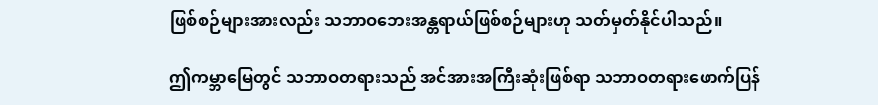ဖြစ်စဉ်များအားလည်း သဘာဝဘေးအန္တရာယ်ဖြစ်စဉ်များဟု သတ်မှတ်နိုင်ပါသည်။

ဤကမ္ဘာမြေတွင် သဘာဝတရားသည် အင်အားအကြီးဆုံးဖြစ်ရာ သဘာဝတရားဖောက်ပြန်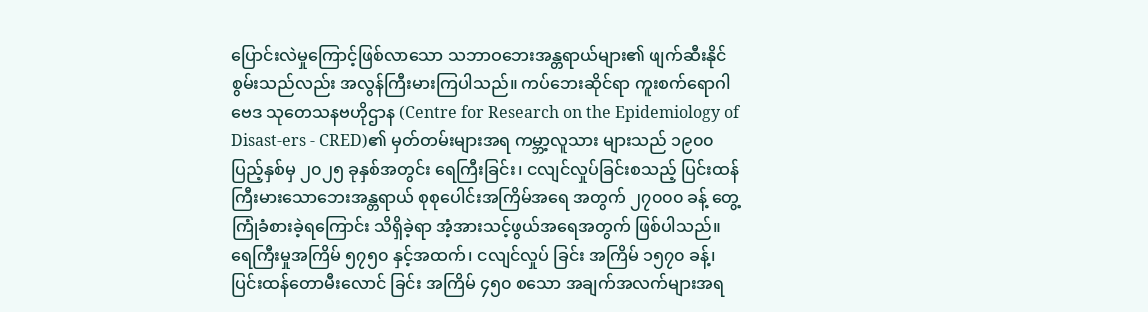ပြောင်းလဲမှုကြောင့်ဖြစ်လာသော သဘာဝဘေးအန္တရာယ်များ၏ ဖျက်ဆီးနိုင်စွမ်းသည်လည်း အလွန်ကြီးမားကြပါသည်။ ကပ်ဘေးဆိုင်ရာ ကူးစက်ရောဂါဗေဒ သုတေသနဗဟိုဌာန (Centre for Research on the Epidemiology of Disast-ers - CRED)၏ မှတ်တမ်းများအရ ကမ္ဘာ့လူသား များသည် ၁၉၀၀ ပြည့်နှစ်မှ ၂၀၂၅ ခုနှစ်အတွင်း ရေကြီးခြင်း၊ ငလျင်လှုပ်ခြင်းစသည့် ပြင်းထန် ကြီးမားသောဘေးအန္တရာယ် စုစုပေါင်းအကြိမ်အရေ အတွက် ၂၇၀၀၀ ခန့် တွေ့ကြုံခံစားခဲ့ရကြောင်း သိရှိခဲ့ရာ အံ့အားသင့်ဖွယ်အရေအတွက် ဖြစ်ပါသည်။ ရေကြီးမှုအကြိမ် ၅၇၅၀ နှင့်အထက်၊ ငလျင်လှုပ် ခြင်း အကြိမ် ၁၅၇၀ ခန့်၊ ပြင်းထန်တောမီးလောင် ခြင်း အကြိမ် ၄၅၀ စသော အချက်အလက်များအရ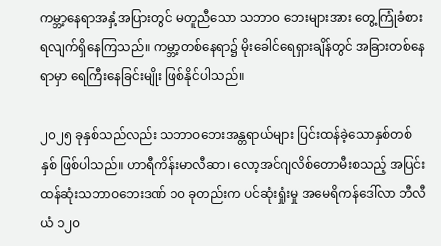ကမ္ဘာ့နေရာအနှံ့အပြားတွင် မတူညီသော သဘာဝ ဘေးများအား တွေ့ကြုံခံစားရလျက်ရှိနေကြသည်။ ကမ္ဘာ့တစ်နေရာ၌ မိုးခေါင်ရေရှားချိန်တွင် အခြားတစ်နေရာမှာ ရေကြီးနေခြင်းမျိုး ဖြစ်နိုင်ပါသည်။

၂၀၂၅ ခုနှစ်သည်လည်း သဘာဝဘေးအန္တရာယ်များ ပြင်းထန်ခဲ့သောနှစ်တစ်နှစ် ဖြစ်ပါသည်။ ဟာရီကိန်းမာလီဆာ၊ လော့အင်ဂျလိစ်တောမီးစသည့် အပြင်းထန်ဆုံးသဘာဝဘေးဒဏ် ၁၀ ခုတည်းက ပင်ဆုံးရှုံးမှု အမေရိကန်ဒေါ်လာ ဘီလီယံ ၁၂၀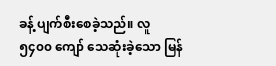ခန့် ပျက်စီးစေခဲ့သည်။ လူ ၅၄၀၀ ကျော် သေဆုံးခဲ့သော မြန်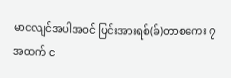မာငလျင်အပါအဝင် ပြင်းအားရစ်(ခ်)တာစကေး ၇ အထက် င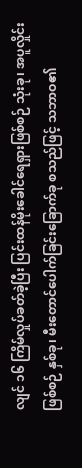လျင် ၁၆ ကြိမ်လှုပ်ခတ်ခဲ့ပြီး ပြင်းထန်မိုးခေါင်ရေရှားဖြစ်စဉ် သုံးခု၊ အပူလှိုင်းဖြစ်စဉ် နှစ်ခု၊ မီးတောင်ပေါက်ခြင်းခြောက်ခု စသည်ဖြင့် သဘာဝ၏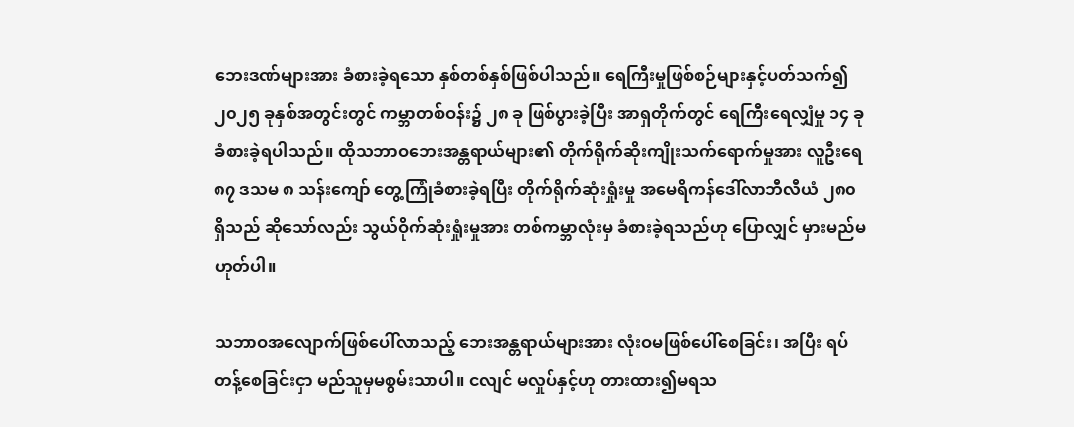ဘေးဒဏ်များအား ခံစားခဲ့ရသော နှစ်တစ်နှစ်ဖြစ်ပါသည်။ ရေကြီးမှုဖြစ်စဉ်များနှင့်ပတ်သက်၍ ၂၀၂၅ ခုနှစ်အတွင်းတွင် ကမ္ဘာတစ်ဝန်း၌ ၂၈ ခု ဖြစ်ပွားခဲ့ပြီး အာရှတိုက်တွင် ရေကြီးရေလျှံမှု ၁၄ ခု ခံစားခဲ့ရပါသည်။ ထိုသဘာဝဘေးအန္တရာယ်များ၏ တိုက်ရိုက်ဆိုးကျိုးသက်ရောက်မှုအား လူဦးရေ ၈၇ ဒသမ ၈ သန်းကျော် တွေ့ကြုံခံစားခဲ့ရပြီး တိုက်ရိုက်ဆုံးရှုံးမှု အမေရိကန်ဒေါ်လာဘီလီယံ ၂၈၀ ရှိသည် ဆိုသော်လည်း သွယ်ဝိုက်ဆုံးရှုံးမှုအား တစ်ကမ္ဘာလုံးမှ ခံစားခဲ့ရသည်ဟု ပြောလျှင် မှားမည်မဟုတ်ပါ။

သဘာဝအလျောက်ဖြစ်ပေါ်လာသည့် ဘေးအန္တရာယ်များအား လုံးဝမဖြစ်ပေါ်စေခြင်း၊ အပြီး ရပ်တန့်စေခြင်းငှာ မည်သူမှမစွမ်းသာပါ။ ငလျင် မလှုပ်နှင့်ဟု တားထား၍မရသ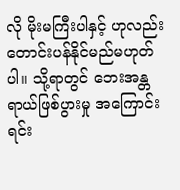လို မိုးမကြီးပါနှင့် ဟုလည်း တောင်းပန်နိုင်မည်မဟုတ်ပါ။ သို့ရာတွင် ဘေးအန္တရာယ်ဖြစ်ပွားမှု အကြောင်းရင်း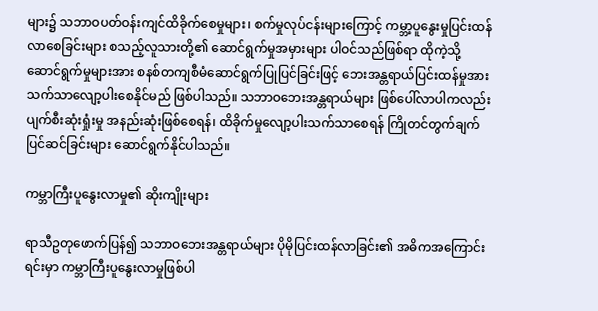များ၌ သဘာဝပတ်ဝန်းကျင်ထိခိုက်စေမှုများ၊ စက်မှုလုပ်ငန်းများကြောင့် ကမ္ဘာ့ပူနွေးမှုပြင်းထန်လာစေခြင်းများ စသည့်လူသားတို့၏ ဆောင်ရွက်မှုအမှားများ ပါဝင်သည်ဖြစ်ရာ ထိုကဲ့သို့ ဆောင်ရွက်မှုများအား စနစ်တကျစီမံဆောင်ရွက်ပြုပြင်ခြင်းဖြင့် ဘေးအန္တရာယ်ပြင်းထန်မှုအား သက်သာလျော့ပါးစေနိုင်မည် ဖြစ်ပါသည်။ သဘာဝဘေးအန္တရာယ်များ ဖြစ်ပေါ်လာပါကလည်း ပျက်စီးဆုံးရှုံးမှု အနည်းဆုံးဖြစ်စေရန်၊ ထိခိုက်မှုလျော့ပါးသက်သာစေရန် ကြိုတင်တွက်ချက်ပြင်ဆင်ခြင်းများ ဆောင်ရွက်နိုင်ပါသည်။

ကမ္ဘာကြီးပူနွေးလာမှု၏ ဆိုးကျိုးများ

ရာသီဥတုဖောက်ပြန်၍ သဘာဝဘေးအန္တရာယ်များ ပိုမိုပြင်းထန်လာခြင်း၏ အဓိကအကြောင်းရင်းမှာ ကမ္ဘာကြီးပူနွေးလာမှုဖြစ်ပါ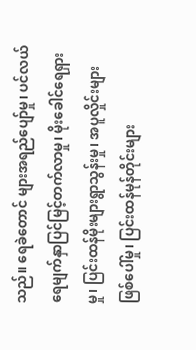သည်။ ရေခဲတောင် များအရည်ပျော်မှု၊ ပင်လယ်ရေမျက်နှာပြင်မြင့်တက်လာမှု၊ မိုးခေါင်ရေရှားမှု၊ ပြင်းထန်မိုးများရွာသွန်းမှု၊ အပူလှိုင်းများဖြစ်ပေါ်မှု၊ ပြင်းထန်မုန်တိုင်းများ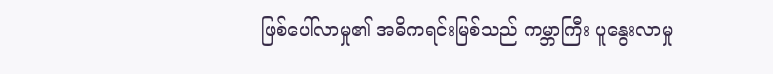ဖြစ်ပေါ်လာမှု၏ အဓိကရင်းမြစ်သည် ကမ္ဘာကြီး ပူနွေးလာမှု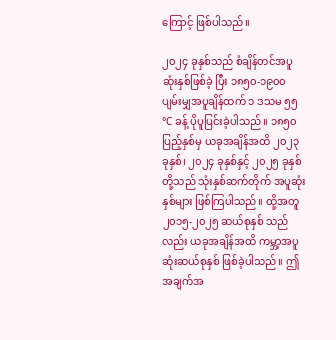ကြောင့် ဖြစ်ပါသည်။

၂၀၂၄ ခုနှစ်သည် စံချိန်တင်အပူဆုံးနှစ်ဖြစ်ခဲ့ ပြီး ၁၈၅၀-၁၉၀၀ ပျမ်းမျှအပူချိန်ထက် ၁ ဒသမ ၅၅°C ခန့် ပိုပူပြင်းခဲ့ပါသည်။ ၁၈၅၀ ပြည့်နှစ်မှ ယခုအချိန်အထိ ၂၀၂၃ ခုနှစ်၊ ၂၀၂၄ ခုနှစ်နှင့် ၂၀၂၅ ခုနှစ်တို့သည် သုံးနှစ်ဆက်တိုက် အပူဆုံးနှစ်များ ဖြစ်ကြပါသည်။ ထို့အတူ ၂၀၁၅-၂၀၂၅ ဆယ်စုနှစ် သည်လည်း ယခုအချိန်အထိ ကမ္ဘာ့အပူဆုံးဆယ်စုနှစ် ဖြစ်ခဲ့ပါသည်။ ဤအချက်အ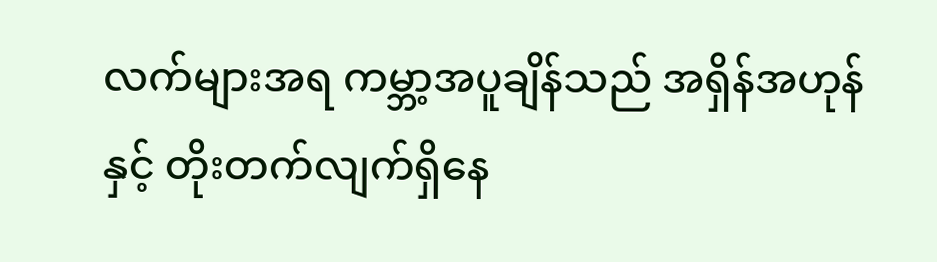လက်များအရ ကမ္ဘာ့အပူချိန်သည် အရှိန်အဟုန်နှင့် တိုးတက်လျက်ရှိနေ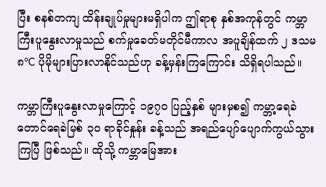ပြီး စနစ်တကျ ထိန်းချုပ်မှုများမရှိပါက ဤရာစု နှစ်အကုန်တွင် ကမ္ဘာကြီးပူနွေးလာမှုသည် စက်မှုခေတ်မတိုင်မီကာလ အပူချိန်ထက် ၂ ဒသမ ၈°C ပိုမိုများပြားလာနိုင်သည်ဟု ခန့်မှန်းကြကြောင်း သိရှိရပါသည်။

ကမ္ဘာကြီးပူနွေးလာမှုကြောင့် ၁၉၇၀ ပြည့်နှစ် များမှစ၍ ကမ္ဘာ့ရေခဲတောင်ရေခဲမြစ် ၃၀ ရာခိုင်နှုန်း ခန့်သည် အရည်ပျော်ပျောက်ကွယ်သွားကြပြီ ဖြစ်သည်။ ထိုသို့ ကမ္ဘာမြေအား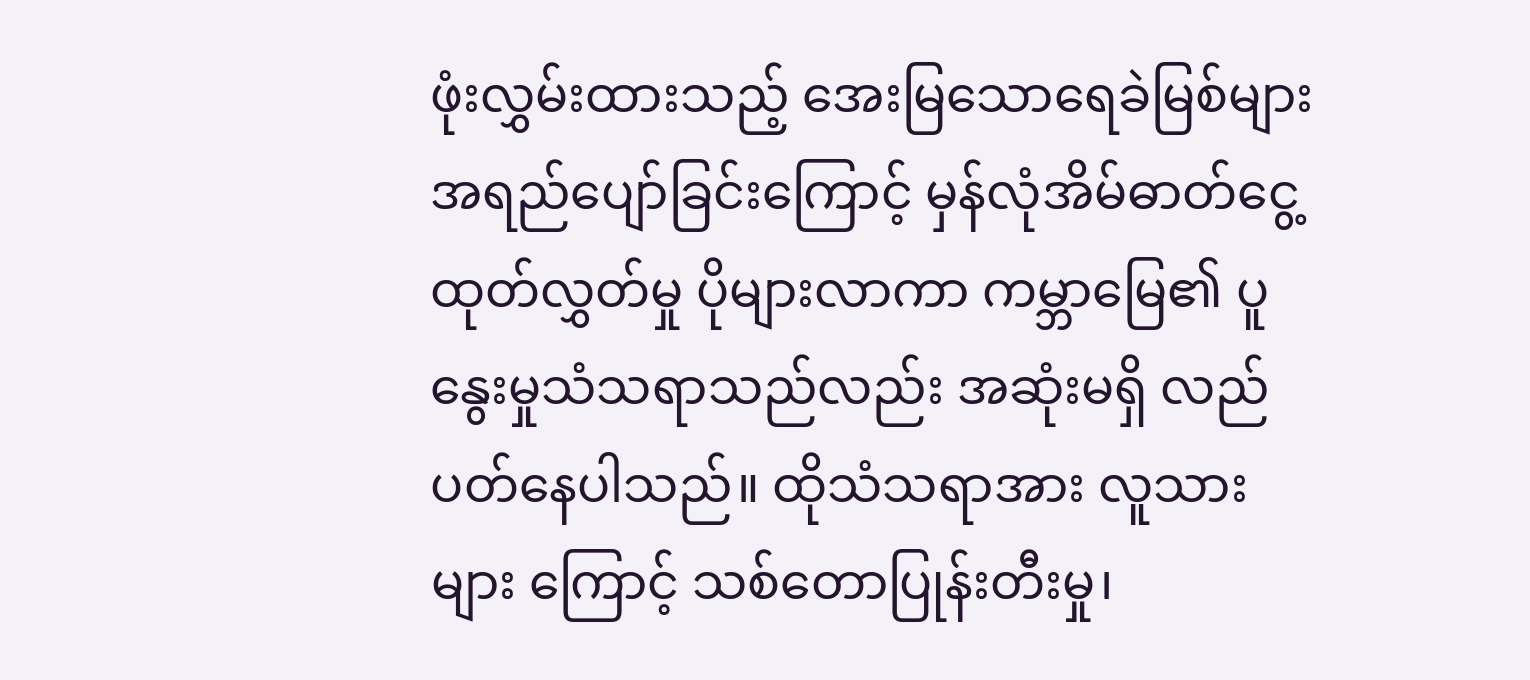ဖုံးလွှမ်းထားသည့် အေးမြသောရေခဲမြစ်များ အရည်ပျော်ခြင်းကြောင့် မှန်လုံအိမ်ဓာတ်ငွေ့ထုတ်လွှတ်မှု ပိုများလာကာ ကမ္ဘာမြေ၏ ပူနွေးမှုသံသရာသည်လည်း အဆုံးမရှိ လည်ပတ်နေပါသည်။ ထိုသံသရာအား လူသားများ ကြောင့် သစ်တောပြုန်းတီးမှု၊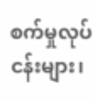စက်မှုလုပ်ငန်းများ၊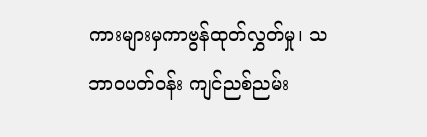ကားများမှကာဗွန်ထုတ်လွှတ်မှု၊ သဘာဝပတ်ဝန်း ကျင်ညစ်ညမ်း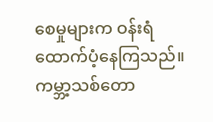စေမှုများက ဝန်းရံထောက်ပံ့နေကြသည်။ ကမ္ဘာ့သစ်တော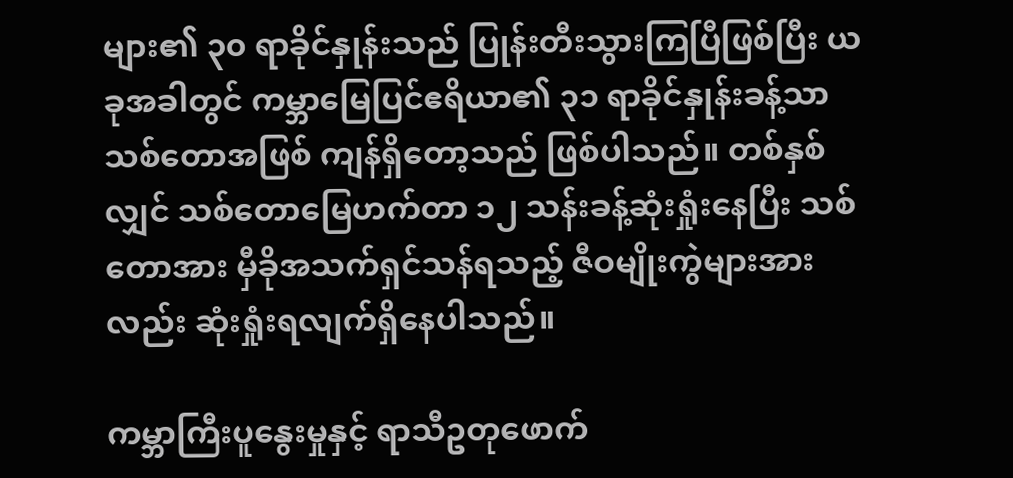များ၏ ၃၀ ရာခိုင်နှုန်းသည် ပြုန်းတီးသွားကြပြီဖြစ်ပြီး ယခုအခါတွင် ကမ္ဘာမြေပြင်ဧရိယာ၏ ၃၁ ရာခိုင်နှုန်းခန့်သာ သစ်တောအဖြစ် ကျန်ရှိတော့သည် ဖြစ်ပါသည်။ တစ်နှစ်လျှင် သစ်တောမြေဟက်တာ ၁၂ သန်းခန့်ဆုံးရှုံးနေပြီး သစ်တောအား မှီခိုအသက်ရှင်သန်ရသည့် ဇီဝမျိုးကွဲများအားလည်း ဆုံးရှုံးရလျက်ရှိနေပါသည်။

ကမ္ဘာကြီးပူနွေးမှုနှင့် ရာသီဥတုဖောက်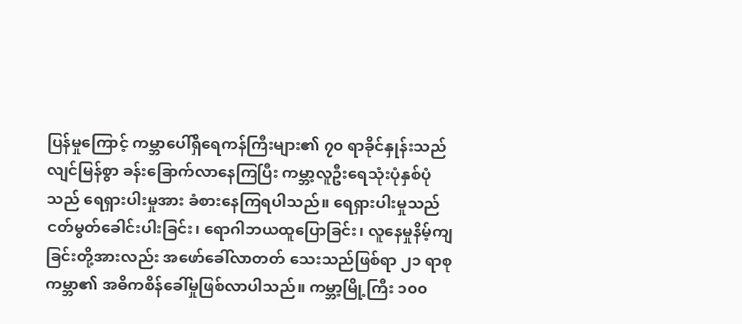ပြန်မှုကြောင့် ကမ္ဘာပေါ်ရှိရေကန်ကြီးများ၏ ၇၀ ရာခိုင်နှုန်းသည် လျင်မြန်စွာ ခန်းခြောက်လာနေကြပြီး ကမ္ဘာ့လူဦးရေသုံးပုံနှစ်ပုံသည် ရေရှားပါးမှုအား ခံစားနေကြရပါသည်။ ရေရှားပါးမှုသည် ငတ်မွတ်ခေါင်းပါးခြင်း၊ ရောဂါဘယထူပြောခြင်း၊ လူနေမှုနိမ့်ကျခြင်းတို့အားလည်း အဖော်ခေါ်လာတတ် သေးသည်ဖြစ်ရာ ၂၁ ရာစုကမ္ဘာ၏ အဓိကစိန်ခေါ်မှုဖြစ်လာပါသည်။ ကမ္ဘာ့မြို့ကြီး ၁၀၀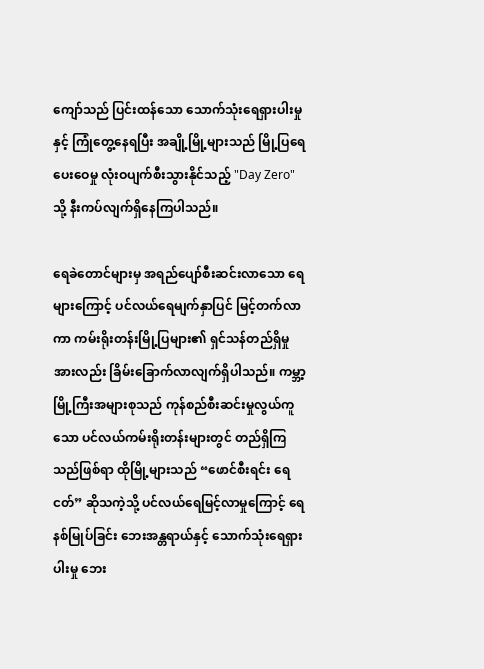ကျော်သည် ပြင်းထန်သော သောက်သုံးရေရှားပါးမှုနှင့် ကြုံတွေ့နေရပြီး အချို့မြို့များသည် မြို့ပြရေပေးဝေမှု လုံးဝပျက်စီးသွားနိုင်သည့် "Day Zero" သို့ နီးကပ်လျက်ရှိနေကြပါသည်။

ရေခဲတောင်များမှ အရည်ပျော်စီးဆင်းလာသော ရေများကြောင့် ပင်လယ်ရေမျက်နှာပြင် မြင့်တက်လာကာ ကမ်းရိုးတန်းမြို့ပြများ၏ ရှင်သန်တည်ရှိမှုအားလည်း ခြိမ်းခြောက်လာလျက်ရှိပါသည်။ ကမ္ဘာ့မြို့ကြီးအများစုသည် ကုန်စည်စီးဆင်းမှုလွယ်ကူသော ပင်လယ်ကမ်းရိုးတန်းများတွင် တည်ရှိကြသည်ဖြစ်ရာ ထိုမြို့များသည် “ဖောင်စီးရင်း ရေငတ်” ဆိုသကဲ့သို့ ပင်လယ်ရေမြင့်လာမှုကြောင့် ရေနစ်မြုပ်ခြင်း ဘေးအန္တရာယ်နှင့် သောက်သုံးရေရှားပါးမှု ဘေး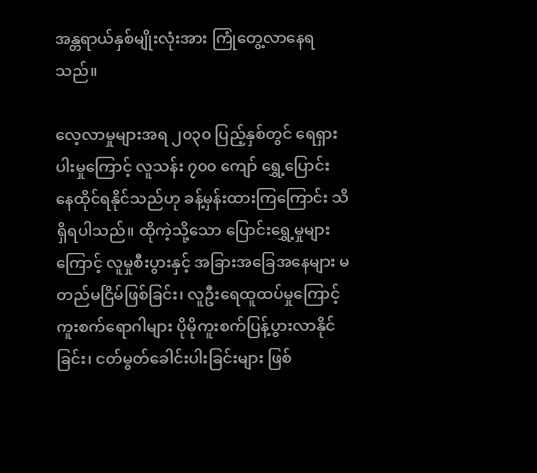အန္တရာယ်နှစ်မျိုးလုံးအား ကြုံတွေ့လာနေရသည်။

လေ့လာမှုများအရ ၂၀၃၀ ပြည့်နှစ်တွင် ရေရှားပါးမှုကြောင့် လူသန်း ၇၀၀ ကျော် ရွှေ့ပြောင်း နေထိုင်ရနိုင်သည်ဟု ခန့်မှန်းထားကြကြောင်း သိရှိရပါသည်။ ထိုကဲ့သို့သော ပြောင်းရွှေ့မှုများ ကြောင့် လူမှုစီးပွားနှင့် အခြားအခြေအနေများ မတည်မငြိမ်ဖြစ်ခြင်း၊ လူဦးရေထူထပ်မှုကြောင့် ကူးစက်ရောဂါများ ပိုမိုကူးစက်ပြန့်ပွားလာနိုင်ခြင်း၊ ငတ်မွတ်ခေါင်းပါးခြင်းများ ဖြစ်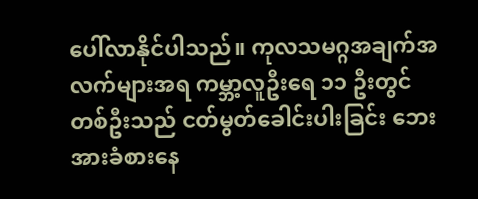ပေါ်လာနိုင်ပါသည်။ ကုလသမဂ္ဂအချက်အလက်များအရ ကမ္ဘာ့လူဦးရေ ၁၁ ဦးတွင် တစ်ဦးသည် ငတ်မွတ်ခေါင်းပါးခြင်း ဘေးအားခံစားနေ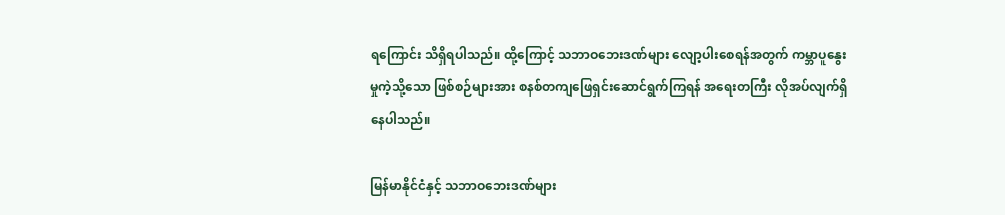ရကြောင်း သိရှိရပါသည်။ ထို့ကြောင့် သဘာဝဘေးဒဏ်များ လျော့ပါးစေရန်အတွက် ကမ္ဘာပူနွေးမှုကဲ့သို့သော ဖြစ်စဉ်များအား စနစ်တကျဖြေရှင်းဆောင်ရွက်ကြရန် အရေးတကြီး လိုအပ်လျက်ရှိနေပါသည်။

မြန်မာနိုင်ငံနှင့် သဘာဝဘေးဒဏ်များ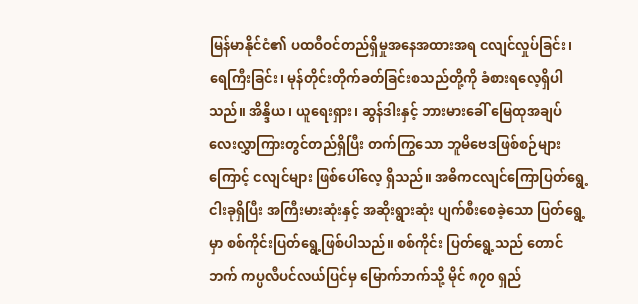မြန်မာနိုင်ငံ၏ ပထဝီဝင်တည်ရှိမှုအနေအထားအရ ငလျင်လှုပ်ခြင်း၊ ရေကြီးခြင်း၊ မုန်တိုင်းတိုက်ခတ်ခြင်းစသည်တို့ကို ခံစားရလေ့ရှိပါသည်။ အိန္ဒိယ၊ ယူရေးရှား၊ ဆွန်ဒါးနှင့် ဘားမားခေါ် မြေထုအချပ် လေးလွှာကြားတွင်တည်ရှိပြီး တက်ကြွသော ဘူမိဗေဒဖြစ်စဉ်များကြောင့် ငလျင်များ ဖြစ်ပေါ်လေ့ ရှိသည်။ အဓိကငလျင်ကြောပြတ်ရွေ့ငါးခုရှိပြီး အကြီးမားဆုံးနှင့် အဆိုးရွားဆုံး ပျက်စီးစေခဲ့သော ပြတ်ရွေ့မှာ စစ်ကိုင်းပြတ်ရွေ့ဖြစ်ပါသည်။ စစ်ကိုင်း ပြတ်ရွေ့သည် တောင်ဘက် ကပ္ပလီပင်လယ်ပြင်မှ မြောက်ဘက်သို့ မိုင် ၈၇၀ ရှည်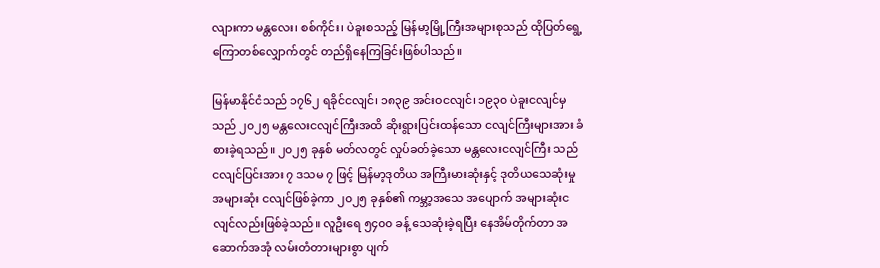လျားကာ မန္တလေး၊ စစ်ကိုင်း၊ ပဲခူးစသည့် မြန်မာ့မြို့ကြီးအများစုသည် ထိုပြတ်ရွေ့ကြောတစ်လျှောက်တွင် တည်ရှိနေကြခြင်းဖြစ်ပါသည်။

မြန်မာနိုင်ငံသည် ၁၇၆၂ ရခိုင်ငလျင်၊ ၁၈၃၉ အင်းဝငလျင်၊ ၁၉၃၀ ပဲခူးငလျင်မှသည် ၂၀၂၅ မန္တလေးငလျင်ကြီးအထိ ဆိုးရွားပြင်းထန်သော ငလျင်ကြီးများအား ခံစားခဲ့ရသည်။ ၂၀၂၅ ခုနှစ် မတ်လတွင် လှုပ်ခတ်ခဲ့သော မန္တလေးငလျင်ကြီး သည် ငလျင်ပြင်းအား ၇ ဒသမ ၇ ဖြင့် မြန်မာ့ဒုတိယ အကြီးမားဆုံးနှင့် ဒုတိယသေဆုံးမှုအများဆုံး ငလျင်ဖြစ်ခဲ့ကာ ၂၀၂၅ ခုနှစ်၏ ကမ္ဘာ့အသေ အပျောက် အများဆုံးငလျင်လည်းဖြစ်ခဲ့သည်။ လူဦးရေ ၅၄၀၀ ခန့် သေဆုံးခဲ့ရပြီး နေအိမ်တိုက်တာ အဆောက်အအုံ လမ်းတံတားများစွာ ပျက်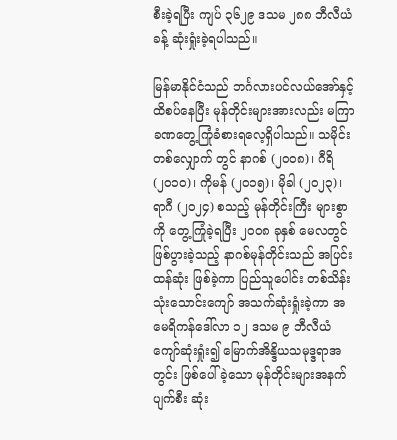စီးခဲ့ရပြီး ကျပ် ၃၆၂၉ ဒသမ ၂၈၈ ဘီလီယံခန့် ဆုံးရှုံးခဲ့ရပါသည်။

မြန်မာနိုင်ငံသည် ဘင်္ဂလားပင်လယ်အော်နှင့် ထိစပ်နေပြီး မုန်တိုင်းများအားလည်း မကြာခဏတွေ့ကြုံခံစားရလေ့ရှိပါသည်။ သမိုင်းတစ်လျှောက် တွင် နာဂစ် (၂၀၀၈)၊ ဂီရိ (၂၀၁၀)၊ ကိုမန် (၂၀၁၅)၊ မိုခါ (၂၀၂၃)၊ ရာဂီ (၂၀၂၄) စသည့် မုန်တိုင်းကြီး များစွာကို တွေ့ကြုံခဲ့ရပြီး ၂၀၀၈ ခုနှစ် မေလတွင် ဖြစ်ပွားခဲ့သည့် နာဂစ်မုန်တိုင်းသည် အပြင်းထန်ဆုံး ဖြစ်ခဲ့ကာ ပြည်သူပေါင်း တစ်သိန်းသုံးသောင်းကျော် အသက်ဆုံးရှုံးခဲ့ကာ အမေရိကန်ဒေါ်လာ ၁၂ ဒသမ ၉ ဘီလီယံကျော်ဆုံးရှုံး၍ မြောက်အိန္ဒိယသမုဒ္ဒရာအတွင်း ဖြစ်ပေါ်ခဲ့သော မုန်တိုင်းများအနက် ပျက်စီး ဆုံး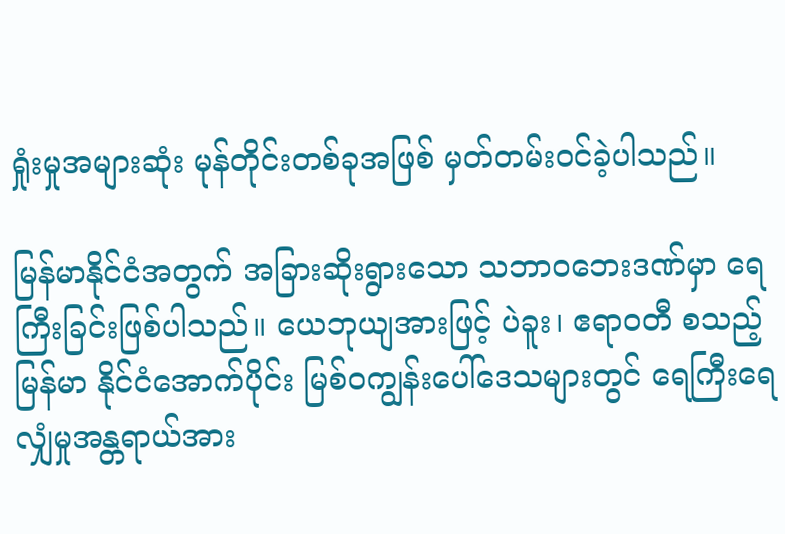ရှုံးမှုအများဆုံး မုန်တိုင်းတစ်ခုအဖြစ် မှတ်တမ်းဝင်ခဲ့ပါသည်။

မြန်မာနိုင်ငံအတွက် အခြားဆိုးရွားသော သဘာဝဘေးဒဏ်မှာ ရေကြီးခြင်းဖြစ်ပါသည်။ ယေဘုယျအားဖြင့် ပဲခူး၊ ဧရာဝတီ စသည့်မြန်မာ နိုင်ငံအောက်ပိုင်း မြစ်ဝကျွန်းပေါ်ဒေသများတွင် ရေကြီးရေလျှံမှုအန္တရာယ်အား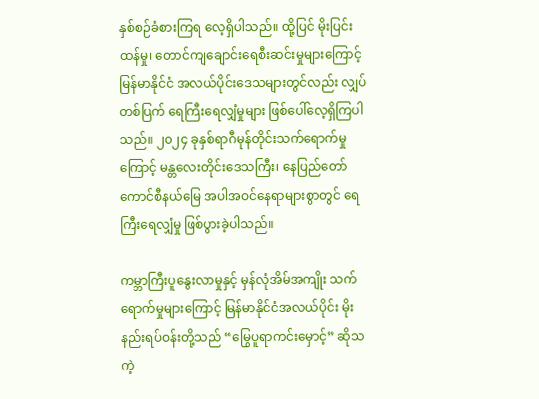နှစ်စဉ်ခံစားကြရ လေ့ရှိပါသည်။ ထို့ပြင် မိုးပြင်းထန်မှု၊ တောင်ကျချောင်းရေစီးဆင်းမှုများကြောင့် မြန်မာနိုင်ငံ အလယ်ပိုင်းဒေသများတွင်လည်း လျှပ်တစ်ပြက် ရေကြီးရေလျှံမှုများ ဖြစ်ပေါ်လေ့ရှိကြပါသည်။ ၂၀၂၄ ခုနှစ်ရာဂီမုန်တိုင်းသက်ရောက်မှုကြောင့် မန္တလေးတိုင်းဒေသကြီး၊ နေပြည်တော်ကောင်စီနယ်မြေ အပါအဝင်နေရာများစွာတွင် ရေကြီးရေလျှံမှု ဖြစ်ပွားခဲ့ပါသည်။

ကမ္ဘာကြီးပူနွေးလာမှုနှင့် မှန်လုံအိမ်အကျိုး သက်ရောက်မှုများကြောင့် မြန်မာနိုင်ငံအလယ်ပိုင်း မိုးနည်းရပ်ဝန်းတို့သည် “မြွေပူရာကင်းမှောင့်” ဆိုသကဲ့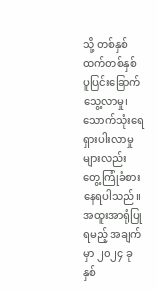သို့ တစ်နှစ်ထက်တစ်နှစ် ပူပြင်းခြောက် သွေ့လာမှု၊ သောက်သုံးရေရှားပါးလာမှုများလည်း တွေ့ကြုံခံစားနေရပါသည်။ အထူးအာရုံပြုရမည့် အချက်မှာ ၂၀၂၄ ခုနှစ်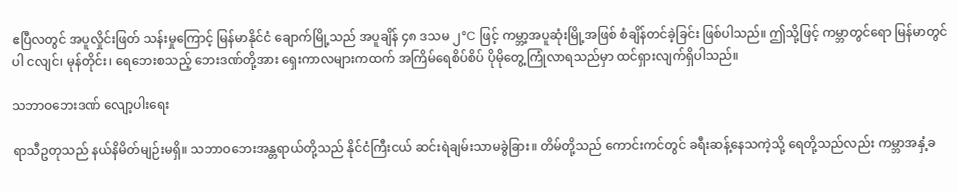ဧပြီလတွင် အပူလှိုင်းဖြတ် သန်းမှုကြောင့် မြန်မာနိုင်ငံ ချောက်မြို့သည် အပူချိန် ၄၈ ဒသမ ၂°C ဖြင့် ကမ္ဘာ့အပူဆုံးမြို့အဖြစ် စံချိန်တင်ခဲ့ခြင်း ဖြစ်ပါသည်။ ဤသို့ဖြင့် ကမ္ဘာတွင်ရော မြန်မာတွင်ပါ ငလျင်၊ မုန်တိုင်း၊ ရေဘေးစသည့် ဘေးဒဏ်တို့အား ရှေးကာလများကထက် အကြိမ်ရေစိပ်စိပ် ပိုမိုတွေ့ကြုံလာရသည်မှာ ထင်ရှားလျက်ရှိပါသည်။

သဘာဝဘေးဒဏ် လျော့ပါးရေး

ရာသီဥတုသည် နယ်နိမိတ်မျဉ်းမရှိ။ သဘာဝဘေးအန္တရာယ်တို့သည် နိုင်ငံကြီးငယ် ဆင်းရဲချမ်းသာမခွဲခြား။ တိမ်တို့သည် ကောင်းကင်တွင် ခရီးဆန့်နေသကဲ့သို့ ရေတို့သည်လည်း ကမ္ဘာအနှံ့ခ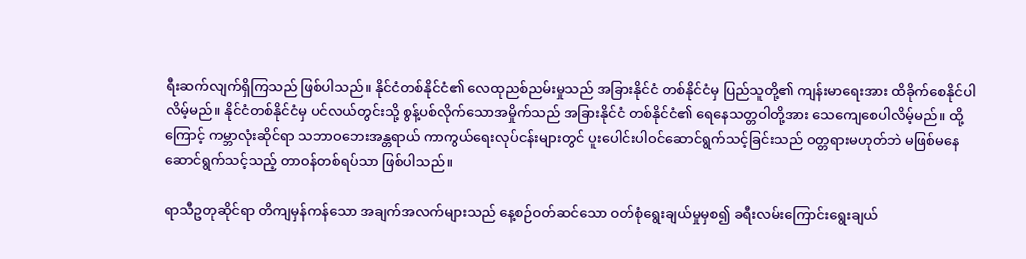ရီးဆက်လျက်ရှိကြသည် ဖြစ်ပါသည်။ နိုင်ငံတစ်နိုင်ငံ၏ လေထုညစ်ညမ်းမှုသည် အခြားနိုင်ငံ တစ်နိုင်ငံမှ ပြည်သူတို့၏ ကျန်းမာရေးအား ထိခိုက်စေနိုင်ပါလိမ့်မည်။ နိုင်ငံတစ်နိုင်ငံမှ ပင်လယ်တွင်းသို့ စွန့်ပစ်လိုက်သောအမှိုက်သည် အခြားနိုင်ငံ တစ်နိုင်ငံ၏ ရေနေသတ္တဝါတို့အား သေကျေစေပါလိမ့်မည်။ ထို့ကြောင့် ကမ္ဘာလုံးဆိုင်ရာ သဘာဝဘေးအန္တရာယ် ကာကွယ်ရေးလုပ်ငန်းများတွင် ပူးပေါင်းပါဝင်ဆောင်ရွက်သင့်ခြင်းသည် ဝတ္တရားမဟုတ်ဘဲ မဖြစ်မနေဆောင်ရွက်သင့်သည့် တာဝန်တစ်ရပ်သာ ဖြစ်ပါသည်။

ရာသီဥတုဆိုင်ရာ တိကျမှန်ကန်သော အချက်အလက်များသည် နေ့စဉ်ဝတ်ဆင်သော ဝတ်စုံရွေးချယ်မှုမှစ၍ ခရီးလမ်းကြောင်းရွေးချယ်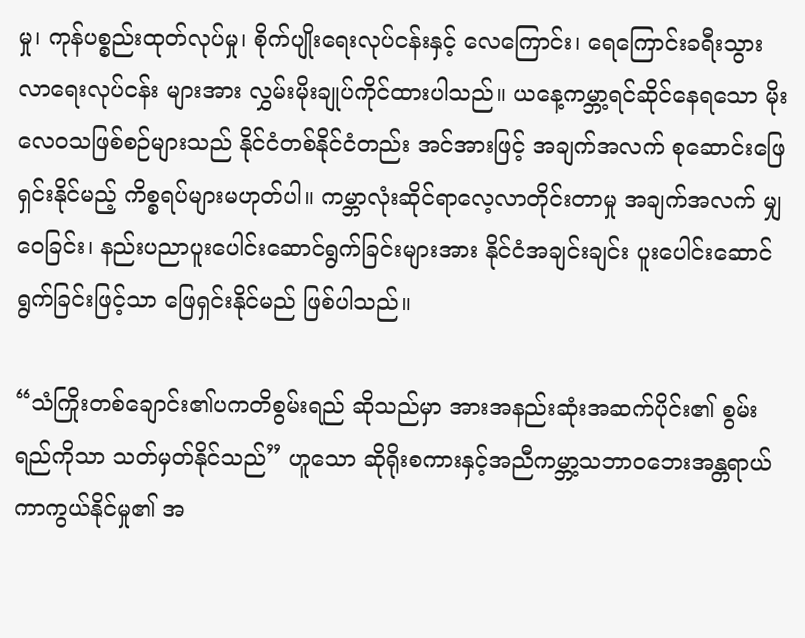မှု၊ ကုန်ပစ္စည်းထုတ်လုပ်မှု၊ စိုက်ပျိုးရေးလုပ်ငန်းနှင့် လေကြောင်း၊ ရေကြောင်းခရီးသွားလာရေးလုပ်ငန်း များအား လွှမ်းမိုးချုပ်ကိုင်ထားပါသည်။ ယနေ့ကမ္ဘာ့ရင်ဆိုင်နေရသော မိုးလေဝသဖြစ်စဉ်များသည် နိုင်ငံတစ်နိုင်ငံတည်း အင်အားဖြင့် အချက်အလက် စုဆောင်းဖြေရှင်းနိုင်မည့် ကိစ္စရပ်များမဟုတ်ပါ။ ကမ္ဘာလုံးဆိုင်ရာလေ့လာတိုင်းတာမှု အချက်အလက် မျှဝေခြင်း၊ နည်းပညာပူးပေါင်းဆောင်ရွက်ခြင်းများအား နိုင်ငံအချင်းချင်း ပူးပေါင်းဆောင်ရွက်ခြင်းဖြင့်သာ ဖြေရှင်းနိုင်မည် ဖြစ်ပါသည်။

“သံကြိုးတစ်ချောင်း၏ပကတိစွမ်းရည် ဆိုသည်မှာ အားအနည်းဆုံးအဆက်ပိုင်း၏ စွမ်းရည်ကိုသာ သတ်မှတ်နိုင်သည်” ဟူသော ဆိုရိုးစကားနှင့်အညီကမ္ဘာ့သဘာဝဘေးအန္တရာယ် ကာကွယ်နိုင်မှု၏ အ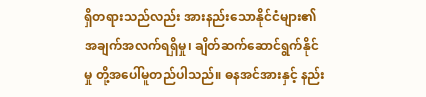ရှိတရားသည်လည်း အားနည်းသောနိုင်ငံများ၏ အချက်အလက်ရရှိမှု၊ ချိတ်ဆက်ဆောင်ရွက်နိုင်မှု တို့အပေါ်မူတည်ပါသည်။ ဓနအင်အားနှင့် နည်း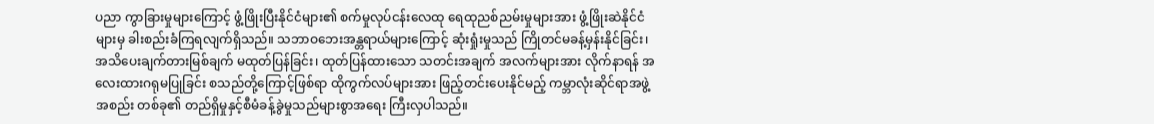ပညာ ကွာခြားမှုများကြောင့် ဖွံ့ဖြိုးပြီးနိုင်ငံများ၏ စက်မှုလုပ်ငန်းလေထု ရေထုညစ်ညမ်းမှုများအား ဖွံ့ဖြိုးဆဲနိုင်ငံများမှ ခါးစည်းခံကြရလျက်ရှိသည်။ သဘာဝဘေးအန္တရာယ်များကြောင့် ဆုံးရှုံးမှုသည် ကြိုတင်မခန့်မှန်းနိုင်ခြင်း၊ အသိပေးချက်တားမြစ်ချက် မထုတ်ပြန်ခြင်း၊ ထုတ်ပြန်ထားသော သတင်းအချက် အလက်များအား လိုက်နာရန် အလေးထားဂရုမပြုခြင်း စသည်တို့ကြောင့်ဖြစ်ရာ ထိုကွက်လပ်များအား ဖြည့်တင်းပေးနိုင်မည့် ကမ္ဘာလုံးဆိုင်ရာအဖွဲ့အစည်း တစ်ခု၏ တည်ရှိမှုနှင့်စီမံခန့်ခွဲမှုသည်များစွာအရေး ကြီးလှပါသည်။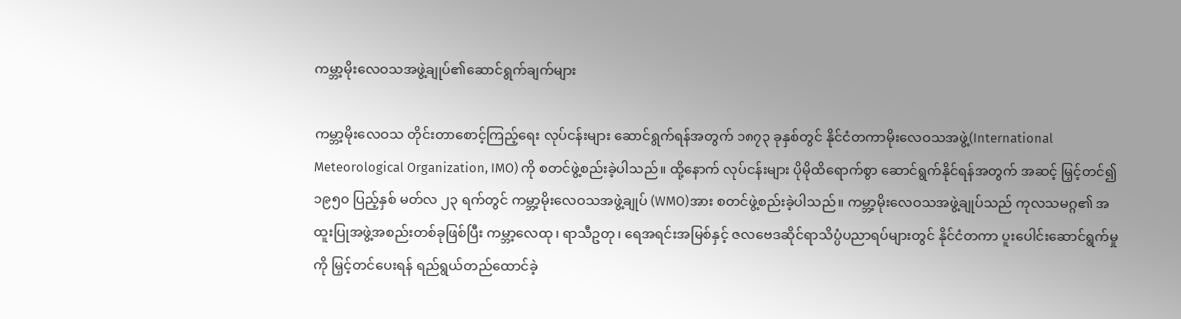ကမ္ဘာ့မိုးလေဝသအဖွဲ့ချုပ်၏ဆောင်ရွက်ချက်များ

ကမ္ဘာ့မိုးလေဝသ တိုင်းတာစောင့်ကြည့်ရေး လုပ်ငန်းများ ဆောင်ရွက်ရန်အတွက် ၁၈၇၃ ခုနှစ်တွင် နိုင်ငံတကာမိုးလေဝသအဖွဲ့(International Meteorological Organization, IMO) ကို စတင်ဖွဲ့စည်းခဲ့ပါသည်။ ထို့နောက် လုပ်ငန်းများ ပိုမိုထိရောက်စွာ ဆောင်ရွက်နိုင်ရန်အတွက် အဆင့် မြှင့်တင်၍ ၁၉၅၀ ပြည့်နှစ် မတ်လ ၂၃ ရက်တွင် ကမ္ဘာ့မိုးလေဝသအဖွဲ့ချုပ် (WMO)အား စတင်ဖွဲ့စည်းခဲ့ပါသည်။ ကမ္ဘာ့မိုးလေဝသအဖွဲ့ချုပ်သည် ကုလသမဂ္ဂ၏ အထူးပြုအဖွဲ့အစည်းတစ်ခုဖြစ်ပြီး ကမ္ဘာ့လေထု၊ ရာသီဥတု၊ ရေအရင်းအမြစ်နှင့် ဇလဗေဒဆိုင်ရာသိပ္ပံပညာရပ်များတွင် နိုင်ငံတကာ ပူးပေါင်းဆောင်ရွက်မှုကို မြှင့်တင်ပေးရန် ရည်ရွယ်တည်ထောင်ခဲ့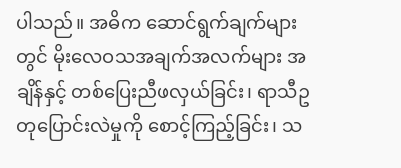ပါသည်။ အဓိက ဆောင်ရွက်ချက်များတွင် မိုးလေဝသအချက်အလက်များ အချိန်နှင့် တစ်ပြေးညီဖလှယ်ခြင်း၊ ရာသီဥတုပြောင်းလဲမှုကို စောင့်ကြည့်ခြင်း၊ သ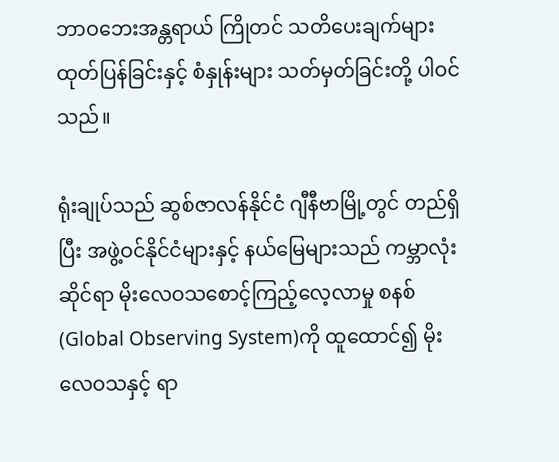ဘာဝဘေးအန္တရာယ် ကြိုတင် သတိပေးချက်များ ထုတ်ပြန်ခြင်းနှင့် စံနှုန်းများ သတ်မှတ်ခြင်းတို့ ပါဝင်သည်။

ရုံးချုပ်သည် ဆွစ်ဇာလန်နိုင်ငံ ဂျီနီဗာမြို့တွင် တည်ရှိပြီး အဖွဲ့ဝင်နိုင်ငံများနှင့် နယ်မြေများသည် ကမ္ဘာလုံးဆိုင်ရာ မိုးလေဝသစောင့်ကြည့်လေ့လာမှု စနစ်(Global Observing System)ကို ထူထောင်၍ မိုးလေဝသနှင့် ရာ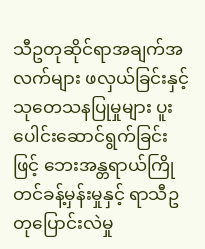သီဥတုဆိုင်ရာအချက်အလက်များ ဖလှယ်ခြင်းနှင့် သုတေသနပြုမှုများ ပူးပေါင်းဆောင်ရွက်ခြင်းဖြင့် ဘေးအန္တရာယ်ကြိုတင်ခန့်မှန်းမှုနှင့် ရာသီဥတုပြောင်းလဲမှု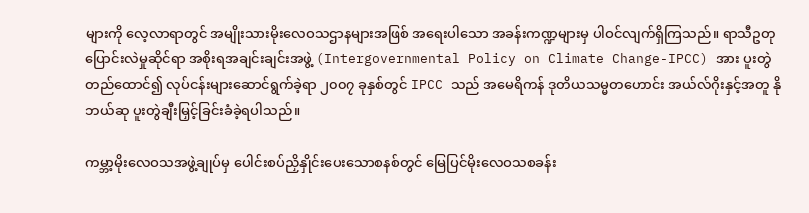များကို လေ့လာရာတွင် အမျိုးသားမိုးလေဝသဌာနများအဖြစ် အရေးပါသော အခန်းကဏ္ဍများမှ ပါဝင်လျက်ရှိကြသည်။ ရာသီဥတုပြောင်းလဲမှုဆိုင်ရာ အစိုးရအချင်းချင်းအဖွဲ့ (Intergovernmental Policy on Climate Change-IPCC) အား ပူးတွဲတည်ထောင်၍ လုပ်ငန်းများဆောင်ရွက်ခဲ့ရာ ၂၀၀၇ ခုနှစ်တွင် IPCC သည် အမေရိကန် ဒုတိယသမ္မတဟောင်း အယ်လ်ဂိုးနှင့်အတူ နိုဘယ်ဆု ပူးတွဲချီးမြှင့်ခြင်းခံခဲ့ရပါသည်။

ကမ္ဘာ့မိုးလေဝသအဖွဲ့ချုပ်မှ ပေါင်းစပ်ညှိနှိုင်းပေးသောစနစ်တွင် မြေပြင်မိုးလေဝသစခန်း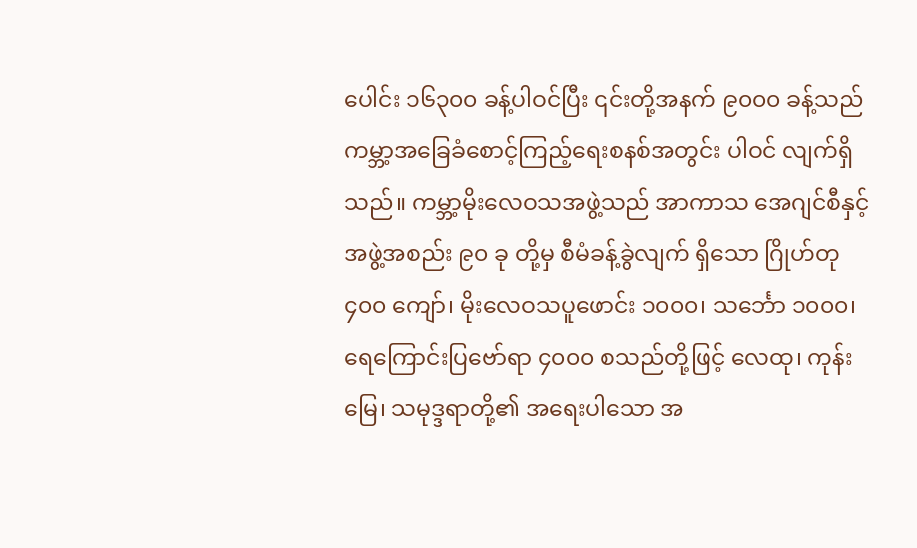ပေါင်း ၁၆၃၀၀ ခန့်ပါဝင်ပြီး ၎င်းတို့အနက် ၉၀၀၀ ခန့်သည် ကမ္ဘာ့အခြေခံစောင့်ကြည့်ရေးစနစ်အတွင်း ပါဝင် လျက်ရှိသည်။ ကမ္ဘာ့မိုးလေဝသအဖွဲ့သည် အာကာသ အေဂျင်စီနှင့် အဖွဲ့အစည်း ၉၀ ခု တို့မှ စီမံခန့်ခွဲလျက် ရှိသော ဂြိုဟ်တု ၄၀၀ ကျော်၊ မိုးလေဝသပူဖောင်း ၁၀၀၀၊ သင်္ဘော ၁၀၀၀၊ ရေကြောင်းပြဗော်ရာ ၄၀၀၀ စသည်တို့ဖြင့် လေထု၊ ကုန်းမြေ၊ သမုဒ္ဒရာတို့၏ အရေးပါသော အ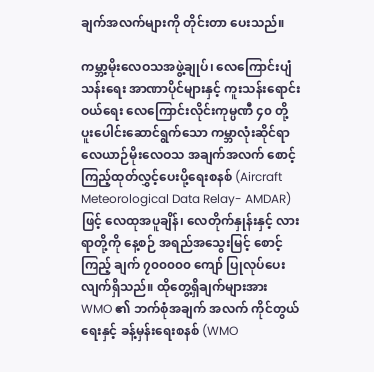ချက်အလက်များကို တိုင်းတာ ပေးသည်။

ကမ္ဘာ့မိုးလေဝသအဖွဲ့ချုပ်၊ လေကြောင်းပျံသန်းရေး အာဏာပိုင်များနှင့် ကူးသန်းရောင်းဝယ်ရေး လေကြောင်းလိုင်းကုမ္ပဏီ ၄၀ တို့ ပူးပေါင်းဆောင်ရွက်သော ကမ္ဘာလုံးဆိုင်ရာလေယာဉ်မိုးလေဝသ အချက်အလက် စောင့်ကြည့်ထုတ်လွှင့်ပေးပို့ရေးစနစ် (Aircraft Meteorological Data Relay- AMDAR) ဖြင့် လေထုအပူချိန်၊ လေတိုက်နှုန်းနှင့် လားရာတို့ကို နေ့စဉ် အရည်အသွေးမြင့် စောင့်ကြည့် ချက် ၇၀၀၀၀၀ ကျော် ပြုလုပ်ပေးလျက်ရှိသည်။ ထိုတွေ့ရှိချက်များအား WMO ၏ ဘက်စုံအချက် အလက် ကိုင်တွယ်ရေးနှင့် ခန့်မှန်းရေးစနစ် (WMO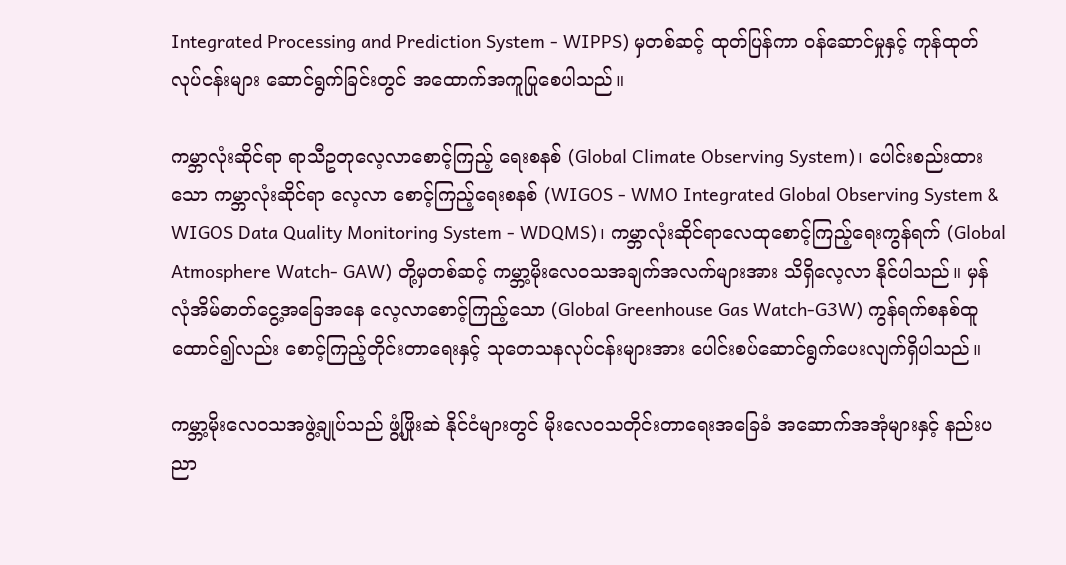Integrated Processing and Prediction System - WIPPS) မှတစ်ဆင့် ထုတ်ပြန်ကာ ဝန်ဆောင်မှုနှင့် ကုန်ထုတ်လုပ်ငန်းများ ဆောင်ရွက်ခြင်းတွင် အထောက်အကူပြုစေပါသည်။

ကမ္ဘာလုံးဆိုင်ရာ ရာသီဥတုလေ့လာစောင့်ကြည့် ရေးစနစ် (Global Climate Observing System)၊ ပေါင်းစည်းထားသော ကမ္ဘာလုံးဆိုင်ရာ လေ့လာ စောင့်ကြည့်ရေးစနစ် (WIGOS - WMO Integrated Global Observing System & WIGOS Data Quality Monitoring System - WDQMS)၊ ကမ္ဘာလုံးဆိုင်ရာလေထုစောင့်ကြည့်ရေးကွန်ရက် (Global Atmosphere Watch- GAW) တို့မှတစ်ဆင့် ကမ္ဘာ့မိုးလေဝသအချက်အလက်များအား သိရှိလေ့လာ နိုင်ပါသည်။ မှန်လုံအိမ်ဓာတ်ငွေ့အခြေအနေ လေ့လာစောင့်ကြည့်သော (Global Greenhouse Gas Watch-G3W) ကွန်ရက်စနစ်ထူထောင်၍လည်း စောင့်ကြည့်တိုင်းတာရေးနှင့် သုတေသနလုပ်ငန်းများအား ပေါင်းစပ်ဆောင်ရွက်ပေးလျက်ရှိပါသည်။

ကမ္ဘာ့မိုးလေဝသအဖွဲ့ချုပ်သည် ဖွံ့ဖြိုးဆဲ နိုင်ငံများတွင် မိုးလေဝသတိုင်းတာရေးအခြေခံ အဆောက်အအုံများနှင့် နည်းပညာ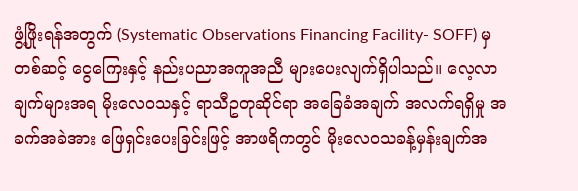ဖွံ့ဖြိုးရန်အတွက် (Systematic Observations Financing Facility- SOFF) မှတစ်ဆင့် ငွေကြေးနှင့် နည်းပညာအကူအညီ များပေးလျက်ရှိပါသည်။ လေ့လာချက်များအရ မိုးလေဝသနှင့် ရာသီဥတုဆိုင်ရာ အခြေခံအချက် အလက်ရရှိမှု အခက်အခဲအား ဖြေရှင်းပေးခြင်းဖြင့် အာဖရိကတွင် မိုးလေဝသခန့်မှန်းချက်အ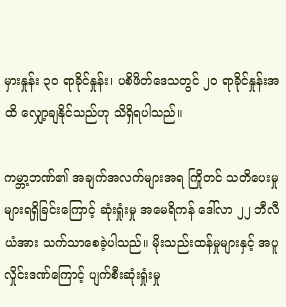မှားနှုန်း ၃၀ ရာခိုင်နှုန်း၊ ပစိဖိတ်ဒေသတွင် ၂၀ ရာခိုင်နှုန်းအထိ လျှော့ချနိုင်သည်ဟု သိရှိရပါသည်။

ကမ္ဘာ့ဘဏ်၏ အချက်အလက်များအရ ကြိုတင် သတိပေးမှုများရရှိခြင်းကြောင့် ဆုံးရှုံးမှု အမေရိကန် ဒေါ်လာ ၂၂ ဘီလီယံအား သက်သာစေခဲ့ပါသည်။ မိုးသည်းထန်မှုများနှင့် အပူလှိုင်းဒဏ်ကြောင့် ပျက်စီးဆုံးရှုံးမှု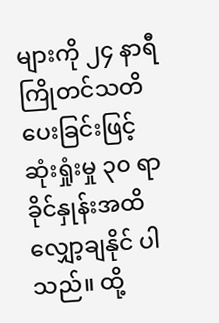များကို ၂၄ နာရီ ကြိုတင်သတိပေးခြင်းဖြင့် ဆုံးရှုံးမှု ၃၀ ရာခိုင်နှုန်းအထိ လျှော့ချနိုင် ပါသည်။ ထို့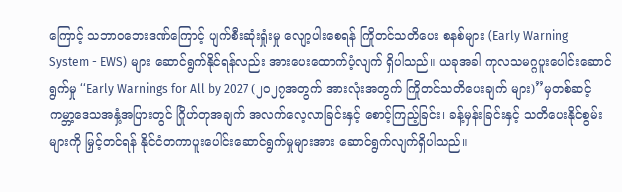ကြောင့် သဘာဝဘေးဒဏ်ကြောင့် ပျက်စီးဆုံးရှုံးမှု လျော့ပါးစေရန် ကြိုတင်သတိပေး စနစ်များ (Early Warning System - EWS) များ ဆောင်ရွက်နိုင်ရန်လည်း အားပေးထောက်ပံ့လျက် ရှိပါသည်။ ယခုအခါ ကုလသမဂ္ဂပူးပေါင်းဆောင်ရွက်မှု ‘‘Early Warnings for All by 2027 (၂၀၂၇အတွက် အားလုံးအတွက် ကြိုတင်သတိပေးချက် များ)’’မှတစ်ဆင့် ကမ္ဘာ့ဒေသအနှံ့အပြားတွင် ဂြိုဟ်တုအချက် အလက်လေ့လာခြင်းနှင့် စောင့်ကြည့်ခြင်း၊ ခန့်မှန်းခြင်းနှင့် သတိပေးနိုင်စွမ်းများကို မြှင့်တင်ရန် နိုင်ငံတကာပူးပေါင်းဆောင်ရွက်မှုများအား ဆောင်ရွက်လျက်ရှိပါသည်။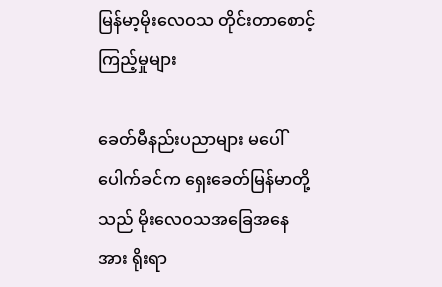မြန်မာ့မိုးလေဝသ တိုင်းတာစောင့်ကြည့်မှုများ

ခေတ်မီနည်းပညာများ မပေါ်ပေါက်ခင်က ရှေးခေတ်မြန်မာတို့သည် မိုးလေဝသအခြေအနေအား ရိုးရာ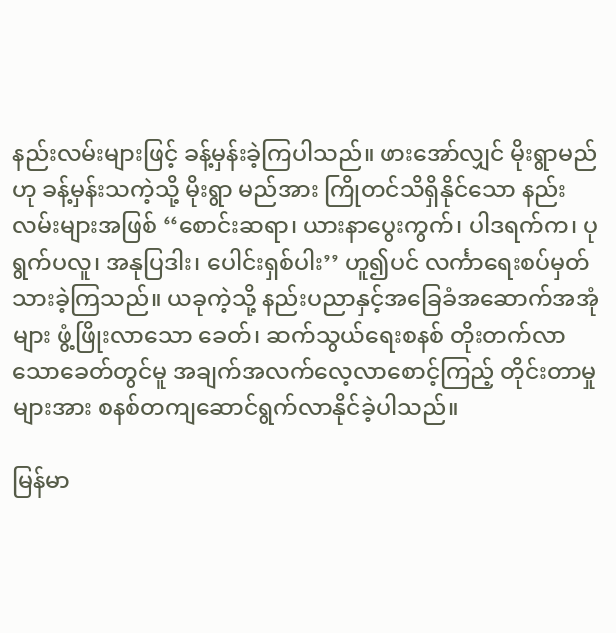နည်းလမ်းများဖြင့် ခန့်မှန်းခဲ့ကြပါသည်။ ဖားအော်လျှင် မိုးရွာမည်ဟု ခန့်မှန်းသကဲ့သို့ မိုးရွာ မည်အား ကြိုတင်သိရှိနိုင်သော နည်းလမ်းများအဖြစ် ‘‘စောင်းဆရာ၊ ယားနာပွေးကွက်၊ ပါဒရက်က၊ ပုရွက်ပလူ၊ အနုပြဒါး၊ ပေါင်းရှစ်ပါး’’ ဟူ၍ပင် လင်္ကာရေးစပ်မှတ်သားခဲ့ကြသည်။ ယခုကဲ့သို့ နည်းပညာနှင့်အခြေခံအဆောက်အအုံများ ဖွံ့ဖြိုးလာသော ခေတ်၊ ဆက်သွယ်ရေးစနစ် တိုးတက်လာသောခေတ်တွင်မူ အချက်အလက်လေ့လာစောင့်ကြည့် တိုင်းတာမှုများအား စနစ်တကျဆောင်ရွက်လာနိုင်ခဲ့ပါသည်။

မြန်မာ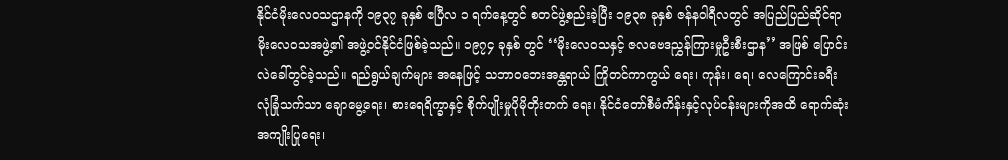နိုင်ငံမိုးလေဝသဌာနကို ၁၉၃၇ ခုနှစ် ဧပြီလ ၁ ရက်နေ့တွင် စတင်ဖွဲ့စည်းခဲ့ပြီး ၁၉၃၈ ခုနှစ် ဇန်နဝါရီလတွင် အပြည်ပြည်ဆိုင်ရာ မိုးလေဝသအဖွဲ့၏ အဖွဲ့ဝင်နိုင်ငံဖြစ်ခဲ့သည်။ ၁၉၇၄ ခုနှစ် တွင် ‘‘မိုးလေဝသနှင့် ဇလဗေဒညွှန်ကြားမှုဦးစီးဌာန’’ အဖြစ် ပြောင်းလဲခေါ်တွင်ခဲ့သည်။ ရည်ရွယ်ချက်များ အနေဖြင့် သဘာဝဘေးအန္တရာယ် ကြိုတင်ကာကွယ် ရေး၊ ကုန်း၊ ရေ၊ လေကြောင်းခရီး လုံခြုံသက်သာ ချောမွေ့ရေး၊ စားရေရိက္ခာနှင့် စိုက်ပျိုးမှုပိုမိုတိုးတက် ရေး၊ နိုင်ငံတော်စီမံကိန်းနှင့်လုပ်ငန်းများကိုအထိ ရောက်ဆုံး အကျိုးပြုရေး၊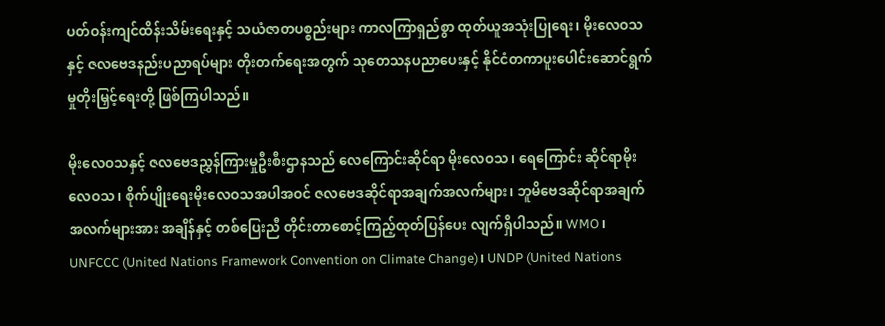ပတ်ဝန်းကျင်ထိန်းသိမ်းရေးနှင့် သယံဇာတပစ္စည်းများ ကာလကြာရှည်စွာ ထုတ်ယူအသုံးပြုရေး၊ မိုးလေဝသနှင့် ဇလဗေဒနည်းပညာရပ်များ တိုးတက်ရေးအတွက် သုတေသနပညာပေးနှင့် နိုင်ငံတကာပူးပေါင်းဆောင်ရွက်မှုတိုးမြှင့်ရေးတို့ ဖြစ်ကြပါသည်။

မိုးလေဝသနှင့် ဇလဗေဒညွှန်ကြားမှုဦးစီးဌာနသည် လေကြောင်းဆိုင်ရာ မိုးလေဝသ၊ ရေကြောင်း ဆိုင်ရာမိုးလေဝသ၊ စိုက်ပျိုးရေးမိုးလေဝသအပါအဝင် ဇလဗေဒဆိုင်ရာအချက်အလက်များ၊ ဘူမိဗေဒဆိုင်ရာအချက်အလက်များအား အချိန်နှင့် တစ်ပြေးညီ တိုင်းတာစောင့်ကြည့်ထုတ်ပြန်ပေး လျက်ရှိပါသည်။ WMO၊ UNFCCC (United Nations Framework Convention on Climate Change)၊ UNDP (United Nations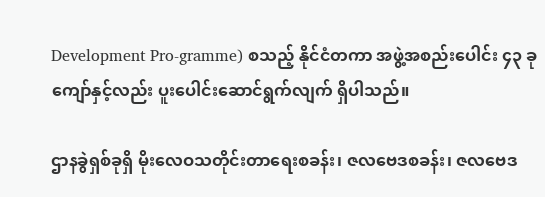Development Pro-gramme) စသည့် နိုင်ငံတကာ အဖွဲ့အစည်းပေါင်း ၄၃ ခုကျော်နှင့်လည်း ပူးပေါင်းဆောင်ရွက်လျက် ရှိပါသည်။

ဌာနခွဲရှစ်ခုရှိ မိုးလေဝသတိုင်းတာရေးစခန်း၊ ဇလဗေဒစခန်း၊ ဇလဗေဒ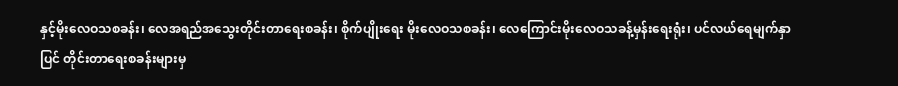နှင့်မိုးလေဝသစခန်း၊ လေအရည်အသွေးတိုင်းတာရေးစခန်း၊ စိုက်ပျိုးရေး မိုးလေဝသစခန်း၊ လေကြောင်းမိုးလေဝသခန့်မှန်းရေးရုံး၊ ပင်လယ်ရေမျက်နှာပြင် တိုင်းတာရေးစခန်းများမှ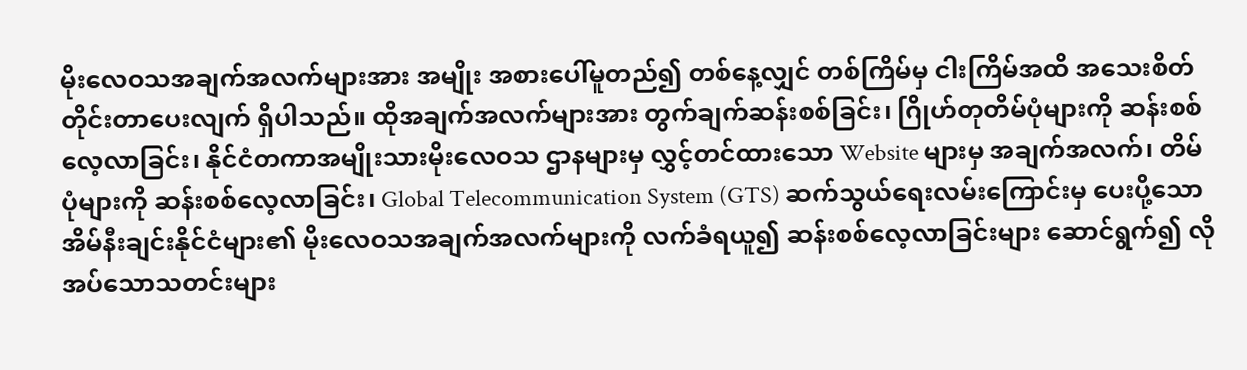မိုးလေဝသအချက်အလက်များအား အမျိုး အစားပေါ်မူတည်၍ တစ်နေ့လျှင် တစ်ကြိမ်မှ ငါးကြိမ်အထိ အသေးစိတ်တိုင်းတာပေးလျက် ရှိပါသည်။ ထိုအချက်အလက်များအား တွက်ချက်ဆန်းစစ်ခြင်း၊ ဂြိုဟ်တုတိမ်ပုံများကို ဆန်းစစ်လေ့လာခြင်း၊ နိုင်ငံတကာအမျိုးသားမိုးလေဝသ ဌာနများမှ လွှင့်တင်ထားသော Website များမှ အချက်အလက်၊ တိမ်ပုံများကို ဆန်းစစ်လေ့လာခြင်း၊ Global Telecommunication System (GTS) ဆက်သွယ်ရေးလမ်းကြောင်းမှ ပေးပို့သော အိမ်နီးချင်းနိုင်ငံများ၏ မိုးလေဝသအချက်အလက်များကို လက်ခံရယူ၍ ဆန်းစစ်လေ့လာခြင်းများ ဆောင်ရွက်၍ လိုအပ်သောသတင်းများ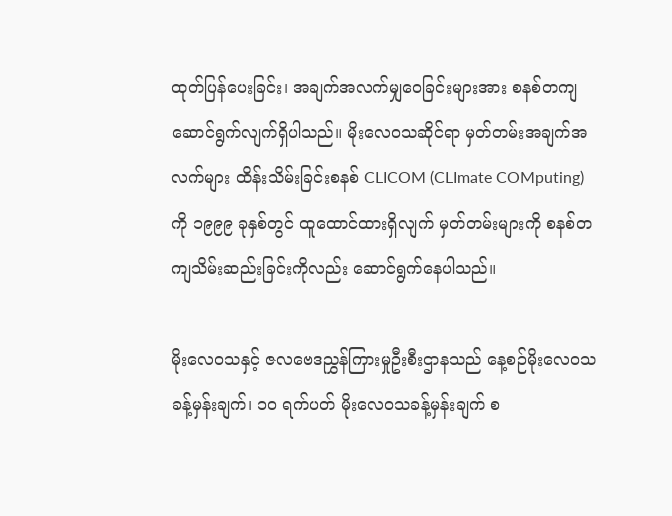ထုတ်ပြန်ပေးခြင်း၊ အချက်အလက်မျှဝေခြင်းများအား စနစ်တကျ ဆောင်ရွက်လျက်ရှိပါသည်။ မိုးလေဝသဆိုင်ရာ မှတ်တမ်းအချက်အလက်များ ထိန်းသိမ်းခြင်းစနစ် CLICOM (CLImate COMputing) ကို ၁၉၉၉ ခုနှစ်တွင် ထူထောင်ထားရှိလျက် မှတ်တမ်းများကို စနစ်တကျသိမ်းဆည်းခြင်းကိုလည်း ဆောင်ရွက်နေပါသည်။

မိုးလေဝသနှင့် ဇလဗေဒညွှန်ကြားမှုဦးစီးဌာနသည် နေ့စဉ်မိုးလေဝသခန့်မှန်းချက်၊ ၁၀ ရက်ပတ် မိုးလေဝသခန့်မှန်းချက် စ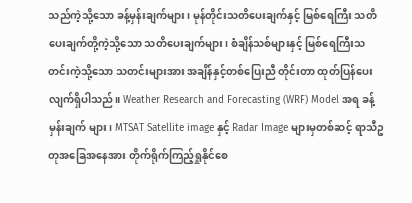သည်ကဲ့သို့သော ခန့်မှန်းချက်များ၊ မုန်တိုင်းသတိပေးချက်နှင့် မြစ်ရေကြီး သတိပေးချက်တို့ကဲ့သို့သော သတိပေးချက်များ၊ စံချိန်သစ်များနှင့် မြစ်ရေကြီးသတင်းကဲ့သို့သော သတင်းများအား အချိန်နှင့်တစ်ပြေးညီ တိုင်းတာ ထုတ်ပြန်ပေးလျက်ရှိပါသည်။ Weather Research and Forecasting (WRF) Model အရ ခန့်မှန်းချက် များ၊ MTSAT Satellite image နှင့် Radar Image များမှတစ်ဆင့် ရာသီဥတုအခြေအနေအား တိုက်ရိုက်ကြည့်ရှုနိုင်စေ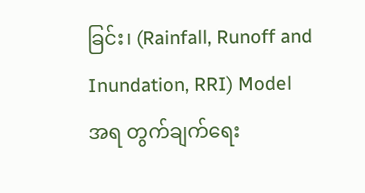ခြင်း၊ (Rainfall, Runoff and Inundation, RRI) Model အရ တွက်ချက်ရေး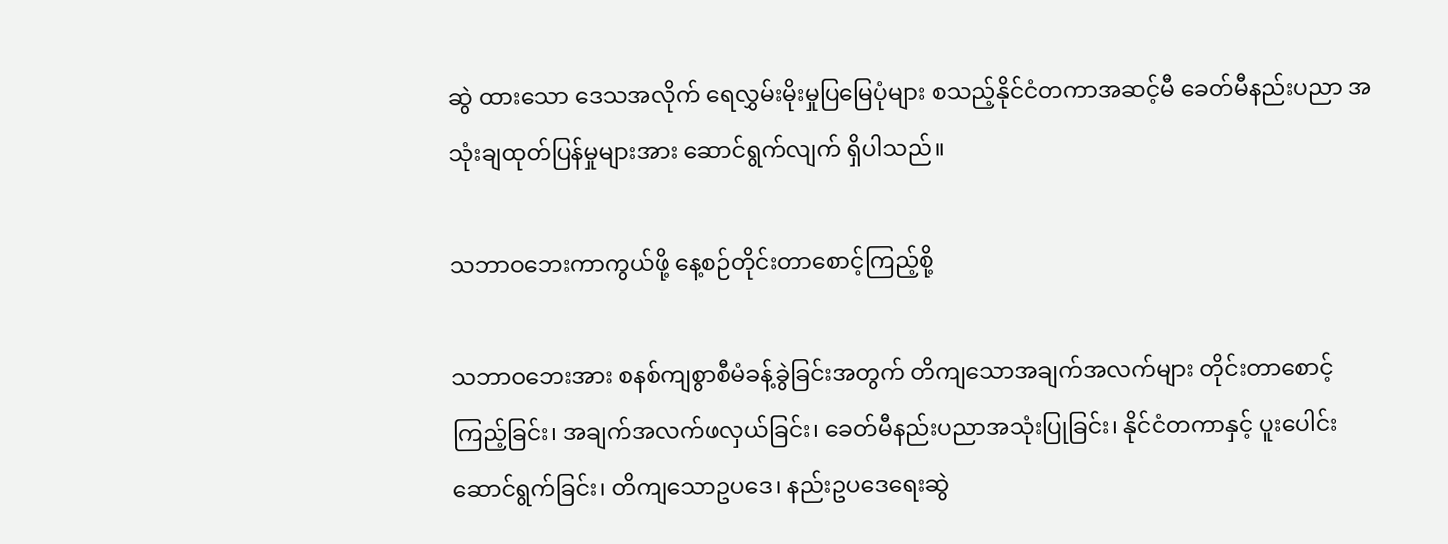ဆွဲ ထားသော ဒေသအလိုက် ရေလွှမ်းမိုးမှုပြမြေပုံများ စသည့်နိုင်ငံတကာအဆင့်မီ ခေတ်မီနည်းပညာ အသုံးချထုတ်ပြန်မှုများအား ဆောင်ရွက်လျက် ရှိပါသည်။

သဘာဝဘေးကာကွယ်ဖို့ နေ့စဉ်တိုင်းတာစောင့်ကြည့်စို့

သဘာဝဘေးအား စနစ်ကျစွာစီမံခန့်ခွဲခြင်းအတွက် တိကျသောအချက်အလက်များ တိုင်းတာစောင့်ကြည့်ခြင်း၊ အချက်အလက်ဖလှယ်ခြင်း၊ ခေတ်မီနည်းပညာအသုံးပြုခြင်း၊ နိုင်ငံတကာနှင့် ပူးပေါင်းဆောင်ရွက်ခြင်း၊ တိကျသောဥပဒေ၊ နည်းဥပဒေရေးဆွဲ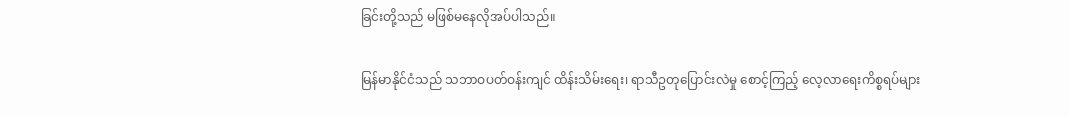ခြင်းတို့သည် မဖြစ်မနေလိုအပ်ပါသည်။

မြန်မာနိုင်ငံသည် သဘာဝပတ်ဝန်းကျင် ထိန်းသိမ်းရေး၊ ရာသီဥတုပြောင်းလဲမှု စောင့်ကြည့် လေ့လာရေးကိစ္စရပ်များ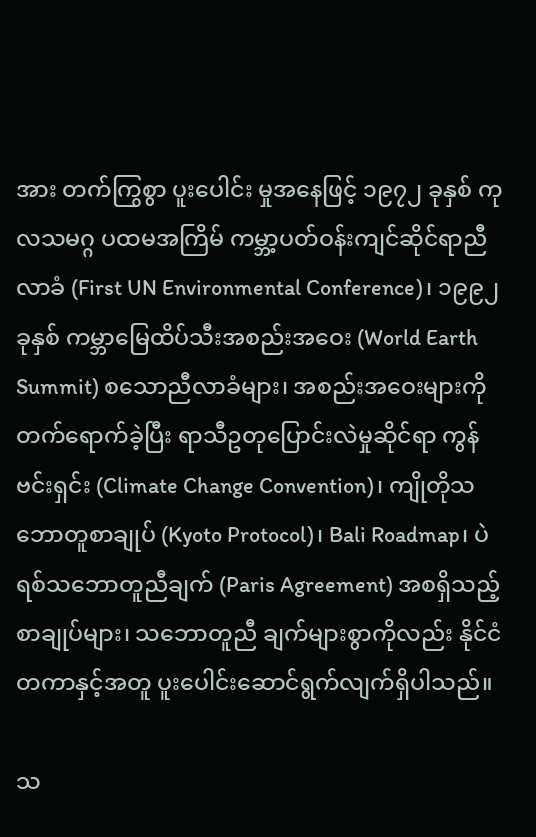အား တက်ကြွစွာ ပူးပေါင်း မှုအနေဖြင့် ၁၉၇၂ ခုနှစ် ကုလသမဂ္ဂ ပထမအကြိမ် ကမ္ဘာ့ပတ်ဝန်းကျင်ဆိုင်ရာညီလာခံ (First UN Environmental Conference)၊ ၁၉၉၂ ခုနှစ် ကမ္ဘာမြေထိပ်သီးအစည်းအဝေး (World Earth Summit) စသောညီလာခံများ၊ အစည်းအဝေးများကို တက်ရောက်ခဲ့ပြီး ရာသီဥတုပြောင်းလဲမှုဆိုင်ရာ ကွန်ဗင်းရှင်း (Climate Change Convention)၊ ကျိုတိုသဘောတူစာချုပ် (Kyoto Protocol)၊ Bali Roadmap၊ ပဲရစ်သဘောတူညီချက် (Paris Agreement) အစရှိသည့် စာချုပ်များ၊ သဘောတူညီ ချက်များစွာကိုလည်း နိုင်ငံတကာနှင့်အတူ ပူးပေါင်းဆောင်ရွက်လျက်ရှိပါသည်။

သ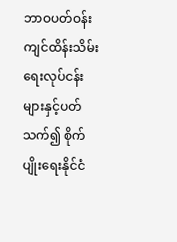ဘာဝပတ်ဝန်းကျင်ထိန်းသိမ်းရေးလုပ်ငန်းများနှင့်ပတ်သက်၍ စိုက်ပျိုးရေးနိုင်ငံ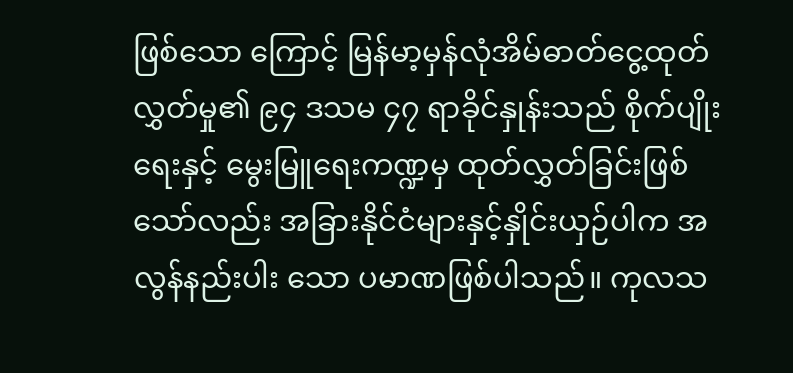ဖြစ်သော ကြောင့် မြန်မာ့မှန်လုံအိမ်ဓာတ်ငွေ့ထုတ်လွှတ်မှု၏ ၉၄ ဒသမ ၄၇ ရာခိုင်နှုန်းသည် စိုက်ပျိုးရေးနှင့် မွေးမြူရေးကဏ္ဍမှ ထုတ်လွှတ်ခြင်းဖြစ်သော်လည်း အခြားနိုင်ငံများနှင့်နှိုင်းယှဉ်ပါက အလွန်နည်းပါး သော ပမာဏဖြစ်ပါသည်။ ကုလသ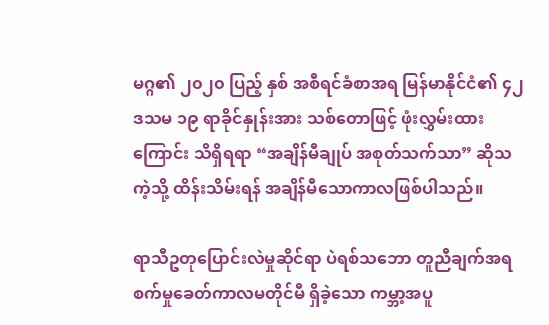မဂ္ဂ၏ ၂၀၂၀ ပြည့် နှစ် အစီရင်ခံစာအရ မြန်မာနိုင်ငံ၏ ၄၂ ဒသမ ၁၉ ရာခိုင်နှုန်းအား သစ်တောဖြင့် ဖုံးလွှမ်းထားကြောင်း သိရှိရရာ “အချိန်မီချုပ် အစုတ်သက်သာ” ဆိုသကဲ့သို့ ထိန်းသိမ်းရန် အချိန်မီသောကာလဖြစ်ပါသည်။

ရာသီဥတုပြောင်းလဲမှုဆိုင်ရာ ပဲရစ်သဘော တူညီချက်အရ စက်မှုခေတ်ကာလမတိုင်မီ ရှိခဲ့သော ကမ္ဘာ့အပူ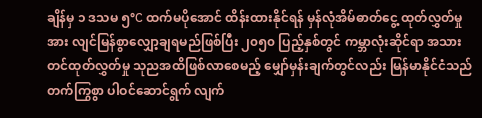ချိန်မှ ၁ ဒသမ ၅°C ထက်မပိုအောင် ထိန်းထားနိုင်ရန် မှန်လုံအိမ်ဓာတ်ငွေ့ ထုတ်လွှတ်မှုအား လျင်မြန်စွာလျှော့ချရမည်ဖြစ်ပြီး ၂၀၅၀ ပြည့်နှစ်တွင် ကမ္ဘာလုံးဆိုင်ရာ အသားတင်ထုတ်လွှတ်မှု သုညအထိဖြစ်လာစေမည့် မျှော်မှန်းချက်တွင်လည်း မြန်မာနိုင်ငံသည် တက်ကြွစွာ ပါဝင်ဆောင်ရွက် လျက်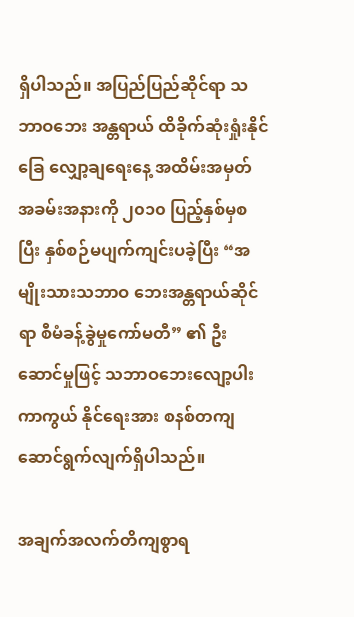ရှိပါသည်။ အပြည်ပြည်ဆိုင်ရာ သဘာဝဘေး အန္တရာယ် ထိခိုက်ဆုံးရှုံးနိုင်ခြေ လျှော့ချရေးနေ့ အထိမ်းအမှတ် အခမ်းအနားကို ၂၀၁၀ ပြည့်နှစ်မှစပြီး နှစ်စဉ်မပျက်ကျင်းပခဲ့ပြီး “အမျိုးသားသဘာဝ ဘေးအန္တရာယ်ဆိုင်ရာ စီမံခန့်ခွဲမှုကော်မတီ” ၏ ဦးဆောင်မှုဖြင့် သဘာဝဘေးလျော့ပါးကာကွယ် နိုင်ရေးအား စနစ်တကျ ဆောင်ရွက်လျက်ရှိပါသည်။

အချက်အလက်တိကျစွာရ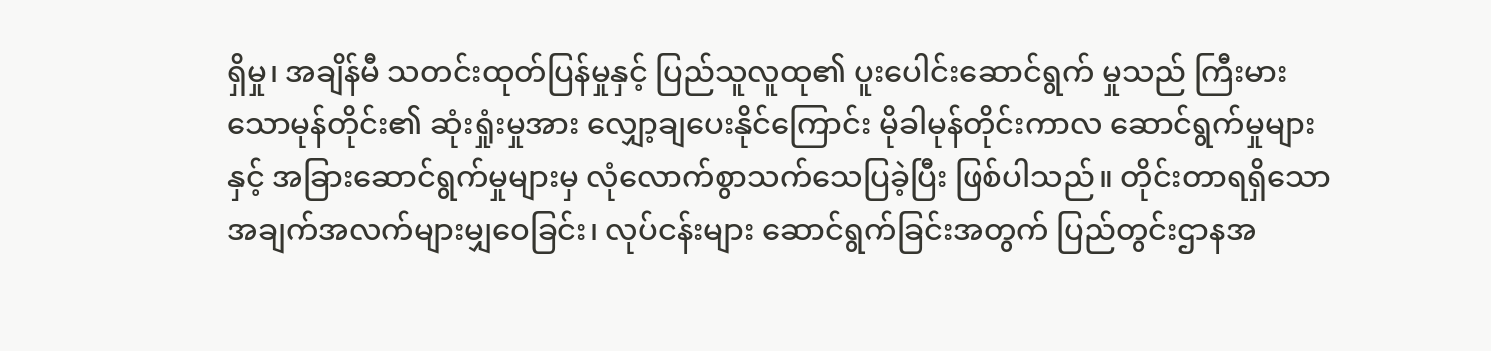ရှိမှု၊ အချိန်မီ သတင်းထုတ်ပြန်မှုနှင့် ပြည်သူလူထု၏ ပူးပေါင်းဆောင်ရွက် မှုသည် ကြီးမားသောမုန်တိုင်း၏ ဆုံးရှုံးမှုအား လျှော့ချပေးနိုင်ကြောင်း မိုခါမုန်တိုင်းကာလ ဆောင်ရွက်မှုများနှင့် အခြားဆောင်ရွက်မှုများမှ လုံလောက်စွာသက်သေပြခဲ့ပြီး ဖြစ်ပါသည်။ တိုင်းတာရရှိသော အချက်အလက်များမျှဝေခြင်း၊ လုပ်ငန်းများ ဆောင်ရွက်ခြင်းအတွက် ပြည်တွင်းဌာနအ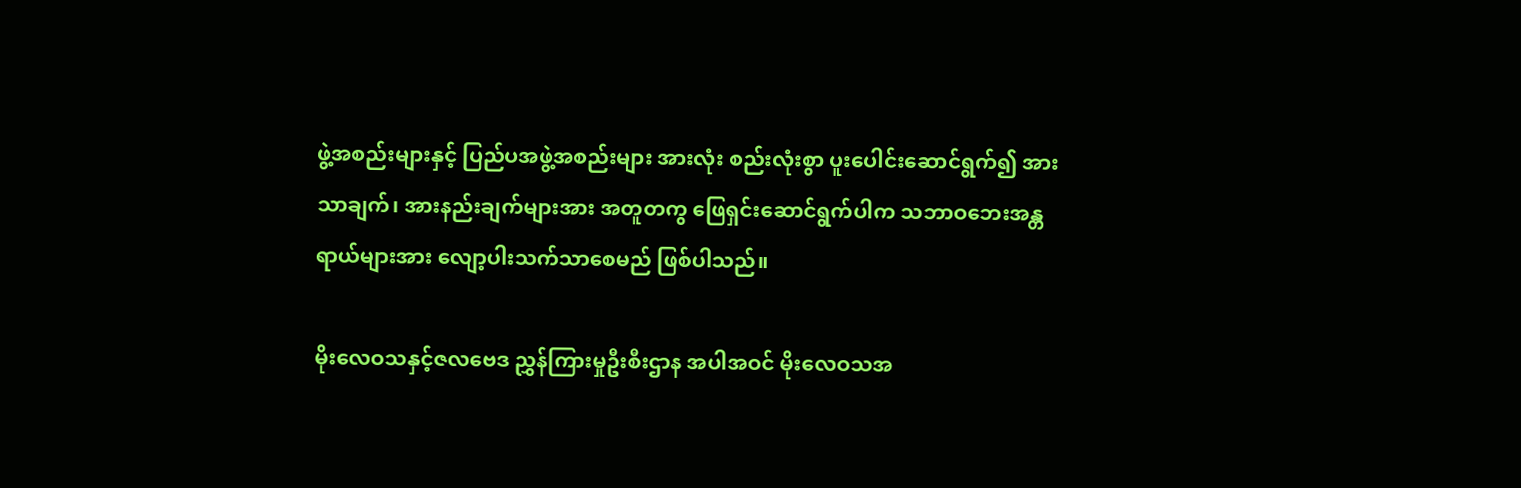ဖွဲ့အစည်းများနှင့် ပြည်ပအဖွဲ့အစည်းများ အားလုံး စည်းလုံးစွာ ပူးပေါင်းဆောင်ရွက်၍ အားသာချက်၊ အားနည်းချက်များအား အတူတကွ ဖြေရှင်းဆောင်ရွက်ပါက သဘာဝဘေးအန္တရာယ်များအား လျော့ပါးသက်သာစေမည် ဖြစ်ပါသည်။

မိုးလေဝသနှင့်ဇလဗေဒ ညွှန်ကြားမှုဦးစီးဌာန အပါအဝင် မိုးလေဝသအ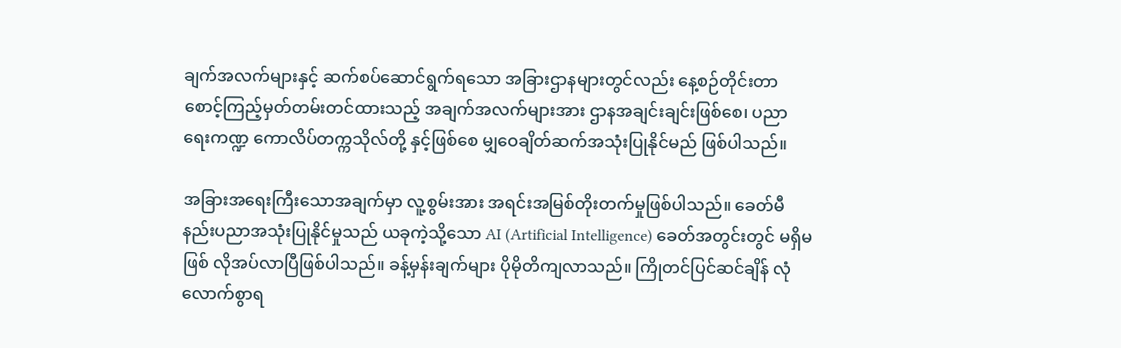ချက်အလက်များနှင့် ဆက်စပ်ဆောင်ရွက်ရသော အခြားဌာနများတွင်လည်း နေ့စဉ်တိုင်းတာ စောင့်ကြည့်မှတ်တမ်းတင်ထားသည့် အချက်အလက်များအား ဌာနအချင်းချင်းဖြစ်စေ၊ ပညာရေးကဏ္ဍ ကောလိပ်တက္ကသိုလ်တို့ နှင့်ဖြစ်စေ မျှဝေချိတ်ဆက်အသုံးပြုနိုင်မည် ဖြစ်ပါသည်။

အခြားအရေးကြီးသောအချက်မှာ လူ့စွမ်းအား အရင်းအမြစ်တိုးတက်မှုဖြစ်ပါသည်။ ခေတ်မီနည်းပညာအသုံးပြုနိုင်မှုသည် ယခုကဲ့သို့သော AI (Artificial Intelligence) ခေတ်အတွင်းတွင် မရှိမဖြစ် လိုအပ်လာပြီဖြစ်ပါသည်။ ခန့်မှန်းချက်များ ပိုမိုတိကျလာသည်။ ကြိုတင်ပြင်ဆင်ချိန် လုံလောက်စွာရ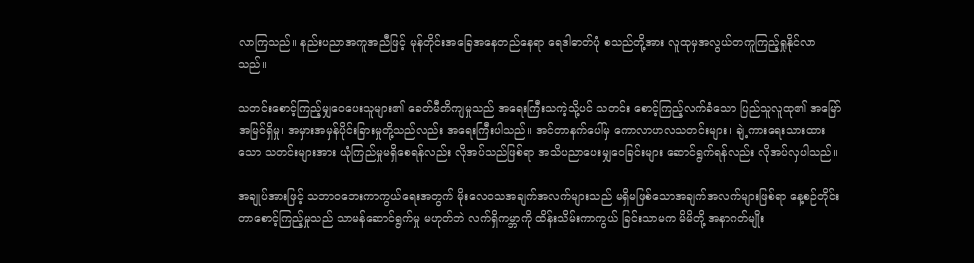လာကြသည်။ နည်းပညာအကူအညီဖြင့် မုန်တိုင်းအခြေအနေတည်နေရာ ရေဒါဓာတ်ပုံ စသည်တို့အား လူထုမှအလွယ်တကူကြည့်ရှုနိုင်လာသည်။

သတင်းစောင့်ကြည့်မျှဝေပေးသူများ၏ ခေတ်မီတိကျမှုသည် အရေးကြီးသကဲ့သို့ပင် သတင်း စောင့်ကြည့်လက်ခံသော ပြည်သူလူထု၏ အမြော်အမြင်ရှိမှု၊ အမှားအမှန်ပိုင်းခြားမှုတို့သည်လည်း အရေးကြီးပါသည်။ အင်တာနက်ပေါ်မှ ကောလာဟလသတင်းများ၊ ချဲ့ကားရေးသားထားသော သတင်းများအား ယုံကြည်မှုမရှိစေရန်လည်း လိုအပ်သည်ဖြစ်ရာ အသိပညာပေးမျှဝေခြင်းများ ဆောင်ရွက်ရန်လည်း လိုအပ်လှပါသည်။

အချုပ်အားဖြင့် သဘာဝဘေးကာကွယ်ရေးအတွက် မိုးလေဝသအချက်အလက်များသည် မရှိမဖြစ်သောအချက်အလက်များဖြစ်ရာ နေ့စဉ်တိုင်းတာစောင့်ကြည့်မှုသည် သာမန်ဆောင်ရွက်မှု မဟုတ်ဘဲ လက်ရှိကမ္ဘာကို ထိန်းသိမ်းကာကွယ် ခြင်းသာမက မိမိတို့ အနာဂတ်မျိုး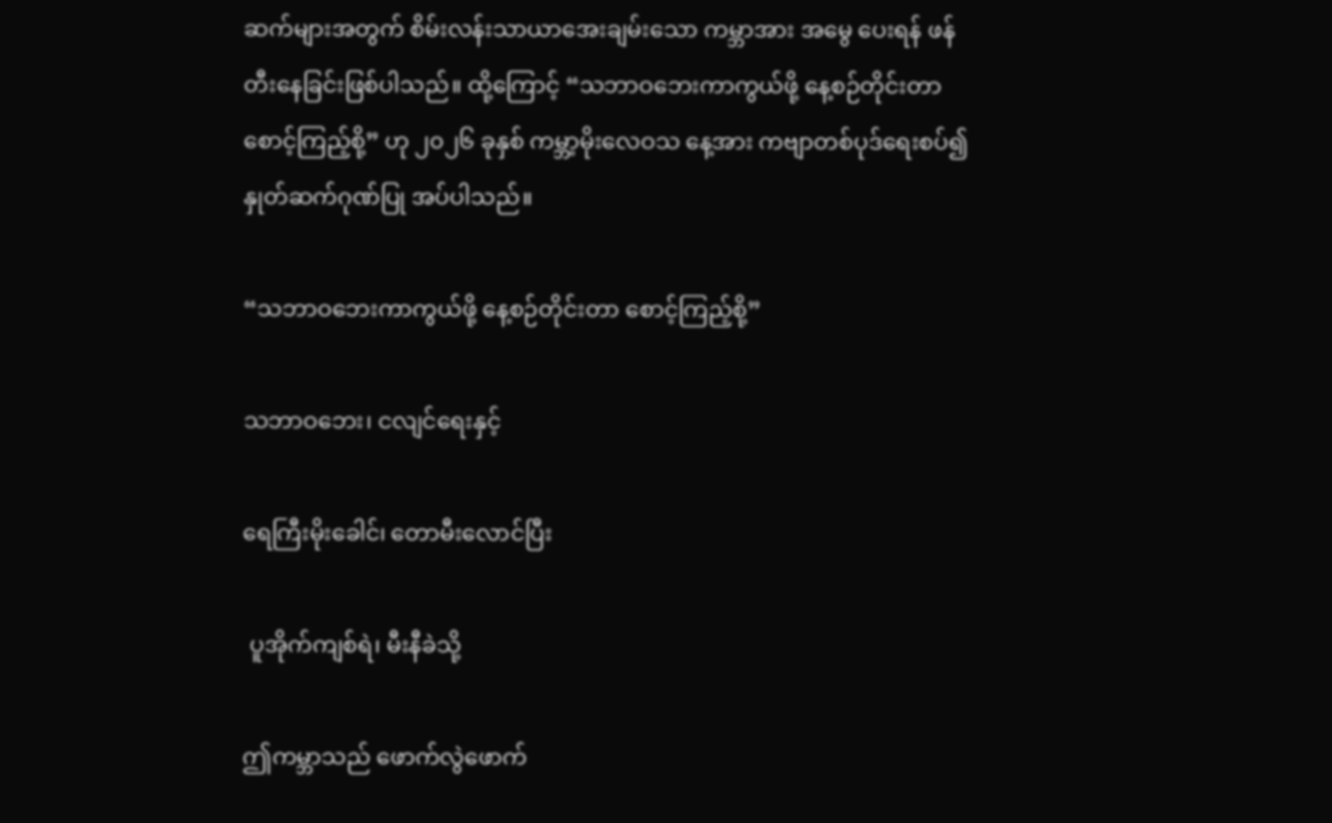ဆက်များအတွက် စိမ်းလန်းသာယာအေးချမ်းသော ကမ္ဘာအား အမွေ ပေးရန် ဖန်တီးနေခြင်းဖြစ်ပါသည်။ ထို့ကြောင့် “သဘာဝဘေးကာကွယ်ဖို့ နေ့စဉ်တိုင်းတာ စောင့်ကြည့်စို့” ဟု ၂၀၂၆ ခုနှစ် ကမ္ဘာ့မိုးလေဝသ နေ့အား ကဗျာတစ်ပုဒ်ရေးစပ်၍ နှုတ်ဆက်ဂုဏ်ပြု အပ်ပါသည်။

“သဘာဝဘေးကာကွယ်ဖို့ နေ့စဉ်တိုင်းတာ စောင့်ကြည့်စို့”

သဘာဝဘေး၊ ငလျင်ရေးနှင့်

ရေကြီးမိုးခေါင်၊ တောမီးလောင်ပြီး

 ပူအိုက်ကျစ်ရဲ၊ မီးနီခဲသို့

ဤကမ္ဘာသည် ဖောက်လွဲဖောက်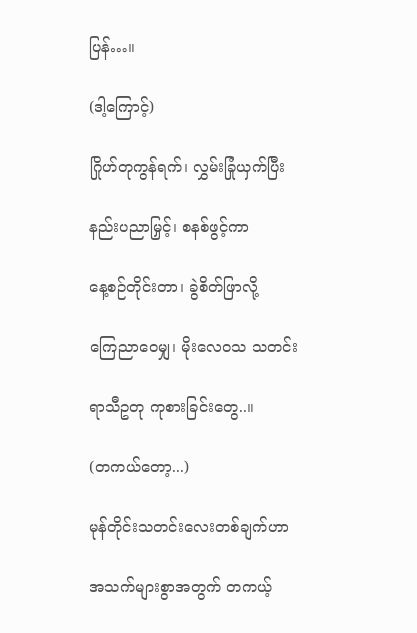ပြန်…။

(ဒါ့ကြောင့်)

ဂြိုဟ်တုကွန်ရက်၊ လွှမ်းခြုံယှက်ပြီး

နည်းပညာမြှင့်၊ စနစ်ဖွင့်ကာ

နေ့စဉ်တိုင်းတာ၊ ခွဲစိတ်ဖြာလို့

ကြေညာဝေမျှ၊ မိုးလေဝသ သတင်း

ရာသီဥတု ကုစားခြင်းတွေ..။

(တကယ်တော့...)

မုန်တိုင်းသတင်းလေးတစ်ချက်ဟာ

အသက်များစွာအတွက် တကယ့်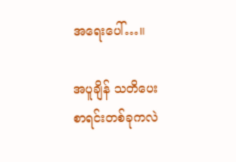အရေးပေါ်…။

အပူချိန် သတိပေးစာရင်းတစ်ခုကလဲ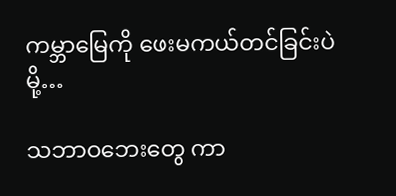ကမ္ဘာမြေကို ဖေးမကယ်တင်ခြင်းပဲမို့…

သဘာဝဘေးတွေ ကာ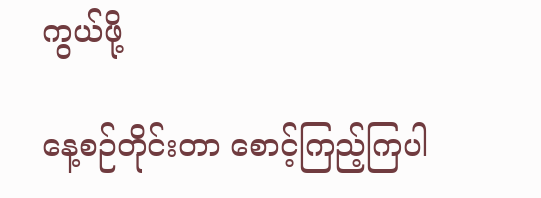ကွယ်ဖို့

နေ့စဉ်တိုင်းတာ စောင့်ကြည့်ကြပါ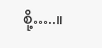စို့…..။